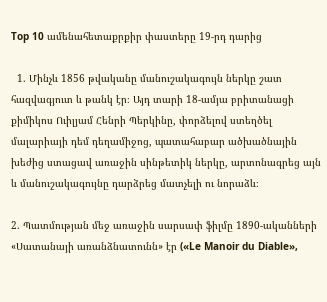Top 10 ամենահետաքրքիր փաստերը 19-րդ դարից

  1. Մինչև 1856 թվականը մանուշակագույն ներկը շատ հազվագյուտ և թանկ էր։ Այդ տարի 18-ամյա բրիտանացի քիմիկոս Ուիլյամ Հենրի Պերկինը, փորձելով ստեղծել մալարիայի դեմ դեղամիջոց, պատահաբար ածխածնային խեժից ստացավ առաջին սինթետիկ ներկը, արտոնագրեց այն և մանուշակագույնը դարձրեց մատչելի ու նորաձև։

2. Պատմության մեջ առաջին սարսափ ֆիլմը 1890-ականների «Սատանայի առանձնատունն» էր («Le Manoir du Diable»,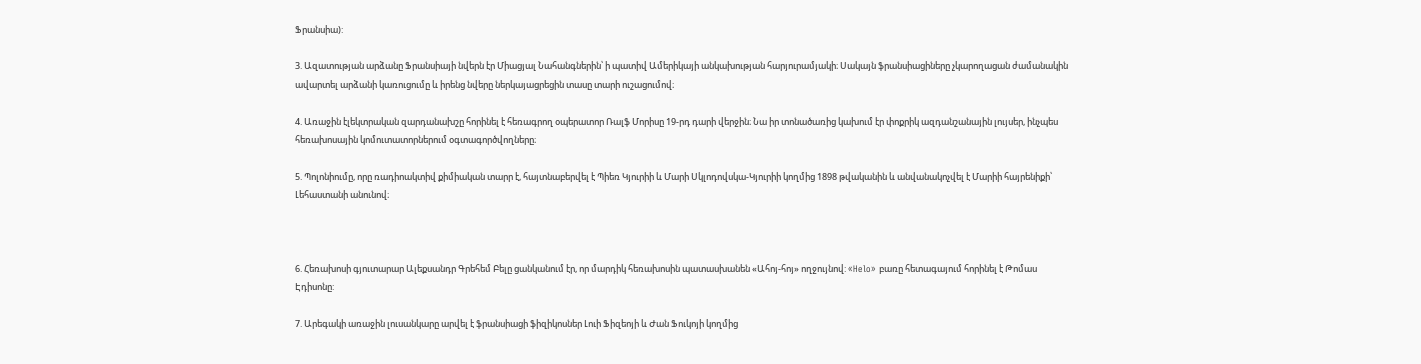Ֆրանսիա):

3. Ազատության արձանը Ֆրանսիայի նվերն էր Միացյալ Նահանգներին՝ ի պատիվ Ամերիկայի անկախության հարյուրամյակի։ Սակայն ֆրանսիացիները չկարողացան ժամանակին ավարտել արձանի կառուցումը և իրենց նվերը ներկայացրեցին տասը տարի ուշացումով։

4. Առաջին էլեկտրական զարդանախշը հորինել է հեռագրող օպերատոր Ռալֆ Մորիսը 19-րդ դարի վերջին։ Նա իր տոնածառից կախում էր փոքրիկ ազդանշանային լույսեր, ինչպես հեռախոսային կոմուտատորներում օգտագործվողները։

5. Պոլոնիումը, որը ռադիոակտիվ քիմիական տարր է, հայտնաբերվել է Պիեռ Կյուրիի և Մարի Սկլոդովսկա-Կյուրիի կողմից 1898 թվականին և անվանակոչվել է Մարիի հայրենիքի՝ Լեհաստանի անունով։



6. Հեռախոսի գյուտարար Ալեքսանդր Գրեհեմ Բելը ցանկանում էր, որ մարդիկ հեռախոսին պատասխանեն «Ահոյ-հոյ» ողջույնով: «Helo» բառը հետագայում հորինել է Թոմաս Էդիսոնը:

7. Արեգակի առաջին լուսանկարը արվել է ֆրանսիացի ֆիզիկոսներ Լուի Ֆիզեոյի և Ժան Ֆուկոյի կողմից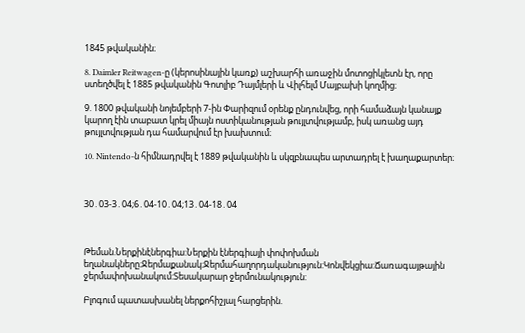1845 թվականին։

8. Daimler Reitwagen-ը (կերոսինային կառք) աշխարհի առաջին մոտոցիկլետն էր, որը ստեղծվել է 1885 թվականին Գոտլիբ Դայմլերի և Վիլհելմ Մայբախի կողմից։

9. 1800 թվականի նոյեմբերի 7-ին Փարիզում օրենք ընդունվեց, որի համաձայն կանայք կարող էին տաբատ կրել միայն ոստիկանության թույլտվությամբ, իսկ առանց այդ թույլտվության դա համարվում էր խախտում։

10. Nintendo-ն հիմնադրվել է 1889 թվականին և սկզբնապես արտադրել է խաղաքարտեր։



30․03-3․04;6․04-10․04;13․04-18․04



Թեման.Ներքինէներգիա:Ներքին էներգիայի փոփոխման եղանակները։Ջերմաքանակ։Ջերմահաղորդականություն:Կոնվեկցիա:Ճառագայթային ջերմափոխանակում:Տեսակարար ջերմունակություն:

Բլոգում պատասխանել ներքոհիշյալ հարցերին.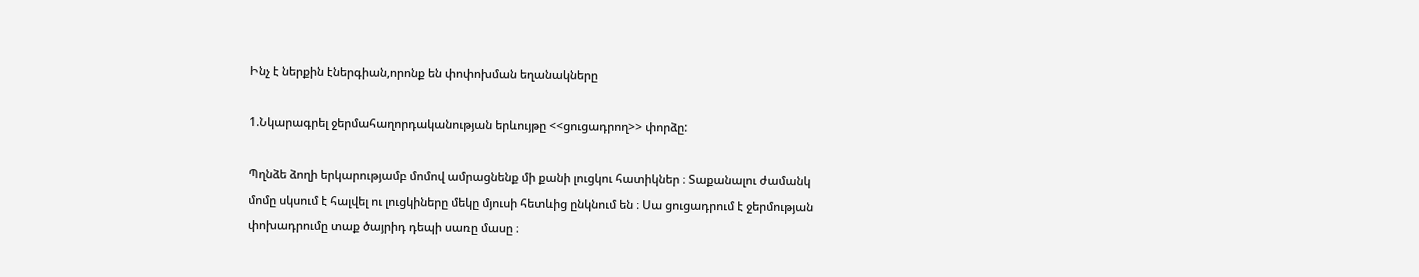Ինչ է ներքին էներգիան,որոնք են փոփոխման եղանակները

1.Նկարագրել ջերմահաղորդականության երևույթը <<ցուցադրող>> փորձը:

Պղնձե ձողի երկարությամբ մոմով ամրացնենք մի քանի լուցկու հատիկներ ։ Տաքանալու ժամանկ մոմը սկսում է հալվել ու լուցկիները մեկը մյուսի հետևից ընկնում են ։ Սա ցուցադրում է ջերմության փոխադրումը տաք ծայրիդ դեպի սառը մասը ։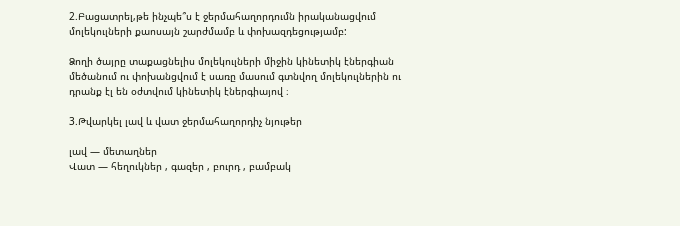2.Բացատրել,թե ինչպե՞ս է ջերմահաղորդումն իրականացվում մոլեկուլների քաոսայն շարժմամբ և փոխազդեցությամբ:

Ձողի ծայրը տաքացնելիս մոլեկուլների միջին կինետիկ էներգիան մեծանում ու փոխանցվում է սառը մասում գտնվող մոլեկուլներին ու դրանք էլ են օժտվում կինետիկ էներգիայով ։

3.Թվարկել լավ և վատ ջերմահաղորդիչ նյութեր

լավ — մետաղներ
Վատ — հեղուկներ , գազեր , բուրդ , բամբակ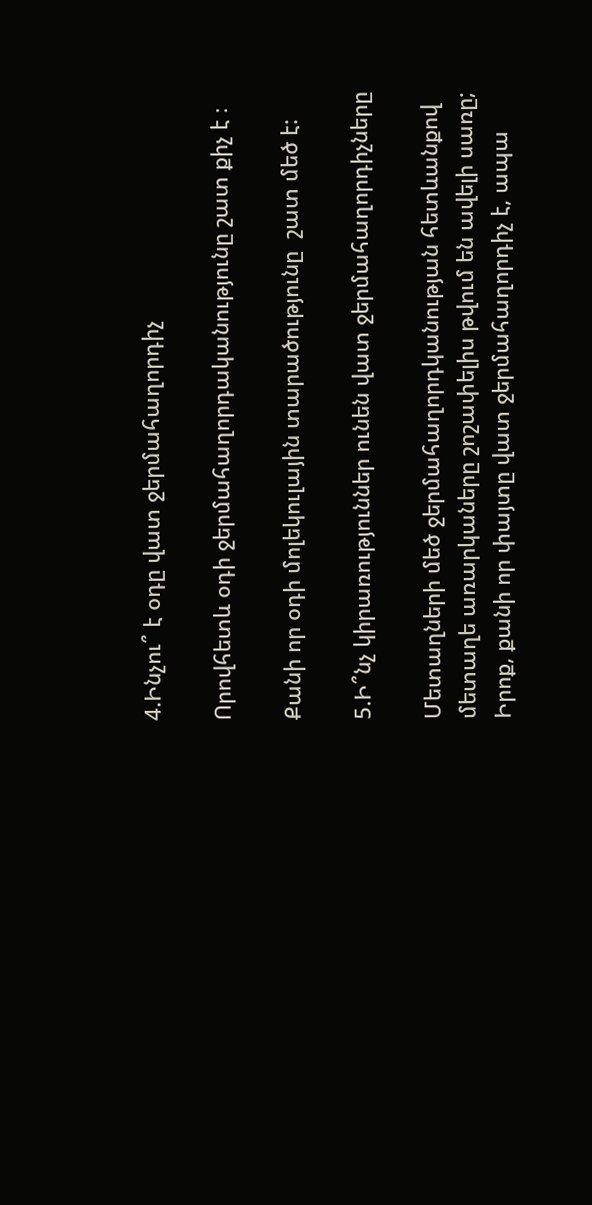4.Ինչու՞ է օդը վատ ջերմահաղորդիչ

Որովհետև օդի ջերմահաղորդականությունը շատ քիչ է ։

Քանի որ օդի մոլեկուլային տարածությունը  շատ մեծ է:

5.Ի՞նչ կիրառություններ ունեն վատ ջերմահաղորդիչները

Մետաղների մեծ ջերմահաղորդկանության հետևանքով մետաղե առարկաները շոշափելիս թվում են ավելի սառը; Իրոք, քանի որ փայտը վատ ջերմահաղորդիչ է, ապա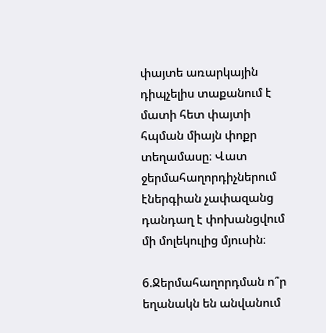փայտե առարկային դիպչելիս տաքանում է մատի հետ փայտի հպման միայն փոքր տեղամասը։ Վատ ջերմահաղորդիչներում էներգիան չափազանց դանդաղ է փոխանցվում մի մոլեկուլից մյուսին։

6.Ջերմահաղորդման ո՞ր եղանակն են անվանում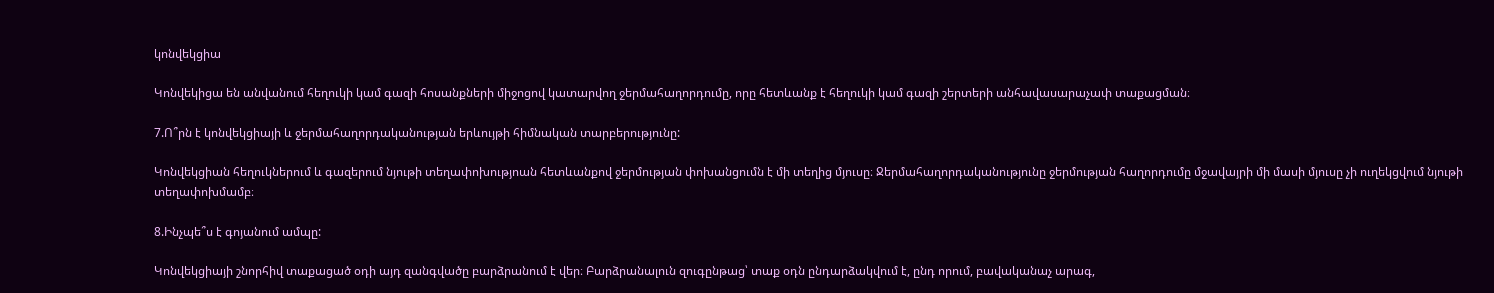կոնվեկցիա

Կոնվեկիցա են անվանում հեղուկի կամ գազի հոսանքների միջոցով կատարվող ջերմահաղորդումը, որը հետևանք է հեղուկի կամ գազի շերտերի անհավասարաչափ տաքացման։

7.Ո՞րն է կոնվեկցիայի և ջերմահաղորդականության երևույթի հիմնական տարբերությունը:

Կոնվեկցիան հեղուկներում և գազերում նյութի տեղափոխությոան հետևանքով ջերմության փոխանցումն է մի տեղից մյուսը։ Ջերմահաղորդականությունը ջերմության հաղորդումը մջավայրի մի մասի մյուսը չի ուղեկցվում նյութի տեղափոխմամբ։

8.Ինչպե՞ս է գոյանում ամպը:

Կոնվեկցիայի շնորհիվ տաքացած օդի այդ զանգվածը բարձրանում է վեր։ Բարձրանալուն զուգընթաց՝ տաք օդն ընդարձակվում է, ընդ որում, բավականաչ արագ,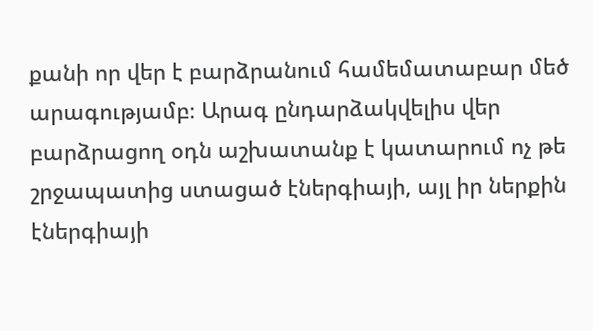քանի որ վեր է բարձրանում համեմատաբար մեծ արագությամբ։ Արագ ընդարձակվելիս վեր բարձրացող օդն աշխատանք է կատարում ոչ թե շրջապատից ստացած էներգիայի, այլ իր ներքին էներգիայի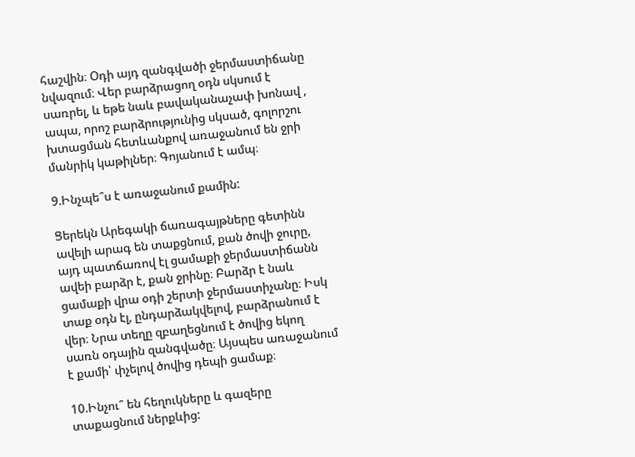հաշվին։ Օդի այդ զանգվածի ջերմաստիճանը նվազում։ Վեր բարձրացող օդն սկսում է սառրել, և եթե նաև բավականաչափ խոնավ , ապա, որոշ բարձրությունից սկսած, գոլորշու խտացման հետևանքով առաջանում են ջրի մանրիկ կաթիլներ։ Գոյանում է ամպ։

9.Ինչպե՞ս է առաջանում քամին:

Ցերեկն Արեգակի ճառագայթները գետինն ավելի արագ են տաքցնում, քան ծովի ջուրը, այդ պատճառով էլ ցամաքի ջերմաստիճանն ավեի բարձր է, քան ջրինը։ Բարձր է նաև ցամաքի վրա օդի շերտի ջերմաստիչանը։ Իսկ տաք օդն էլ, ընդարձակվելով, բարձրանում է վեր։ Նրա տեղը զբաղեցնում է ծովից եկող սառն օդային զանգվածը։ Այսպես առաջանում է քամի՝ փչելով ծովից դեպի ցամաք։

10.Ինչու՞ են հեղուկները և գազերը տաքացնում ներքևից: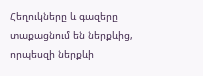Հեղուկները և գազերը տաքացնում են ներքևից, որպեսզի ներքևի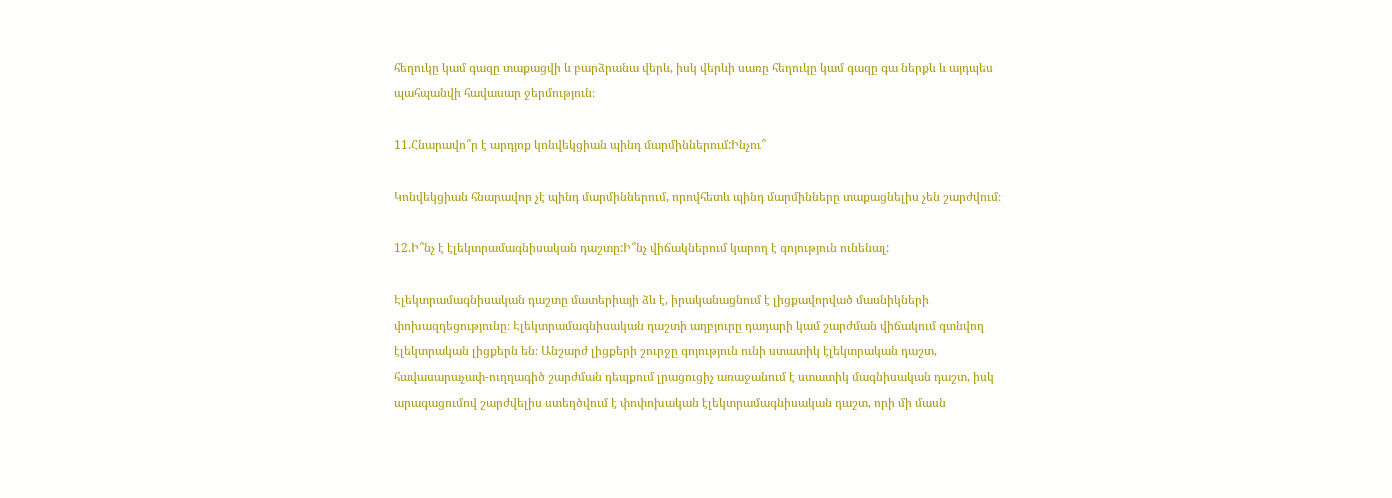հեղուկը կամ գազը տաքացվի և բարձրանա վերև, իսկ վերևի սառը հեղուկը կամ գազը գա ներքև և այդպես պահպանվի հավասար ջերմություն։

11.Հնարավո՞ր է արդյոք կոնվեկցիան պինդ մարմիններում:Ինչու՞

Կոնվեկցիան հնարավոր չէ պինդ մարմիններում, որովհետև պինդ մարմինները տաքացնելիս չեն շարժվում։

12.Ի՞նչ է էլեկտրամագնիսական դաշտը:Ի՞նչ վիճակներում կարող է գոյություն ունենալ:

Էլեկտրամագնիսական դաշտը մատերիայի ձև է, իրականացնում է լիցքավորված մասնիկների փոխազդեցությունը։ Էլեկտրամագնիսական դաշտի աղբյուրը դադարի կամ շարժման վիճակում գտնվող էլեկտրական լիցքերն են։ Անշարժ լիցքերի շուրջը գոյություն ունի ստատիկ էլեկտրական դաշտ, հավասարաչափ-ուղղագիծ շարժման դեպքում լրացուցիչ առաջանում է ստատիկ մագնիսական դաշտ, իսկ արագացումով շարժվելիս ստեղծվում է փոփոխական էլեկտրամագնիսական դաշտ, որի մի մասն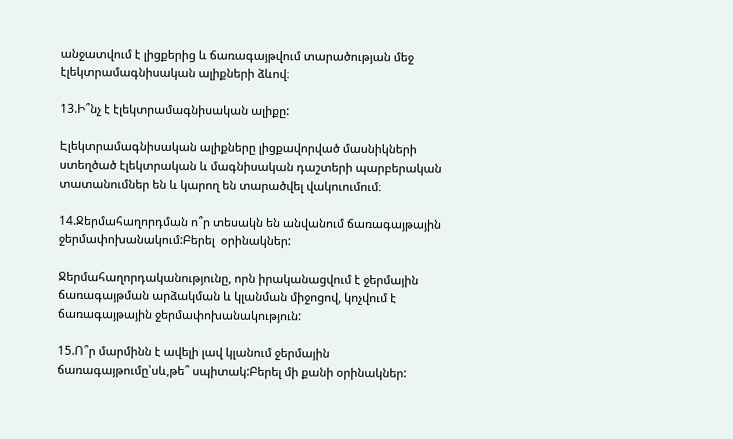անջատվում է լիցքերից և ճառագայթվում տարածության մեջ էլեկտրամագնիսական ալիքների ձևով։

13.Ի՞նչ է էլեկտրամագնիսական ալիքը:

Էլեկտրամագնիսական ալիքները լիցքավորված մասնիկների ստեղծած էլեկտրական և մագնիսական դաշտերի պարբերական տատանումներ են և կարող են տարածվել վակուումում։

14.Ջերմահաղորդման ո՞ր տեսակն են անվանում ճառագայթային ջերմափոխանակում:Բերել  օրինակներ:

Ջերմահաղորդականությունը, որն իրականացվում է ջերմային ճառագայթման արձակման և կլանման միջոցով, կոչվում է ճառագայթային ջերմափոխանակություն:

15.Ո՞ր մարմինն է ավելի լավ կլանում ջերմային ճառագայթումը՝սև,թե՞ սպիտակ:Բերել մի քանի օրինակներ: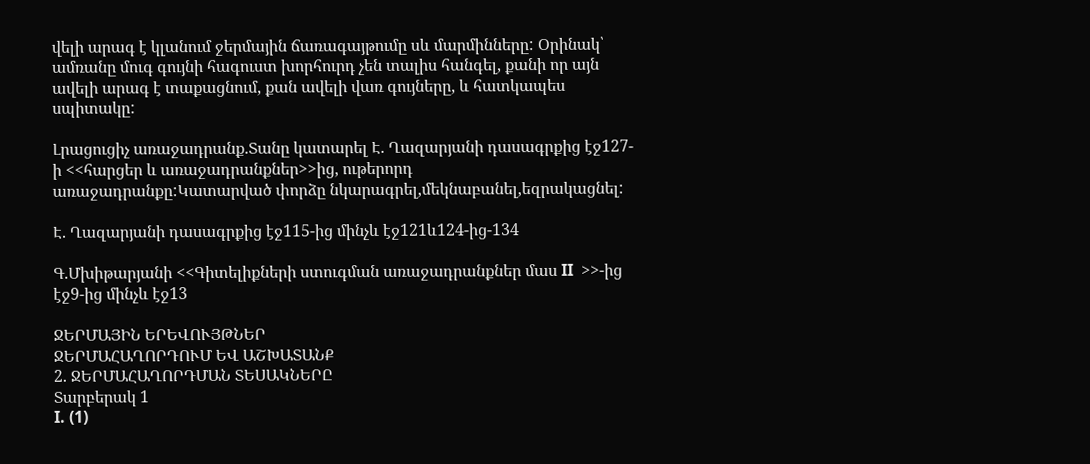վելի արագ է կլանում ջերմային ճառագայթումը սև մարմինները: Օրինակ՝ ամռանը մուգ գույնի հագուստ խորհուրդ չեն տալիս հանգել, քանի որ այն ավելի արագ է տաքացնում, քան ավելի վառ գույները, և հատկապես սպիտակը:

Լրացուցիչ առաջադրանք.Տանը կատարել Է. Ղազարյանի դասագրքից էջ127-ի <<հարցեր և առաջադրանքներ>>ից, ութերորդ առաջադրանքը:Կատարված փորձը նկարագրել,մեկնաբանել,եզրակացնել:

Է. Ղազարյանի դասագրքից էջ115-ից մինչև էջ121և124-ից-134

Գ.Մխիթարյանի <<Գիտելիքների ստուգման առաջադրանքներ մաս II  >>-ից էջ9-ից մինչև էջ13

ՋԵՐՄԱՅԻՆ ԵՐԵՎՈՒՅԹՆԵՐ
ՋԵՐՄԱՀԱՂՈՐԴՈՒՄ ԵՎ ԱՇԽԱՏԱՆՔ
2. ՋԵՐՄԱՀԱՂՈՐԴՄԱՆ ՏԵՍԱԿՆԵՐԸ
Տարբերակ 1
I. (1)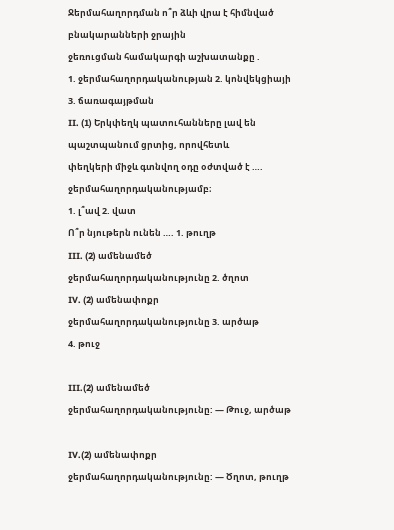Ջերմահաղորդման ո՞ր ձևի վրա է հիմնված բնակարանների ջրային
ջեռուցման համակարգի աշխատանքը .
1. ջերմահաղորդականության 2. կոնվեկցիայի 3. ճառագայթման
II. (1) Երկփեղկ պատուհանները լավ են պաշտպանում ցրտից, որովհետև
փեղկերի միջև գտնվող օդը օժտված է …. ջերմահաղորդականությամբ։
1. լ՞ավ 2. վատ
Ո՞ր նյութերն ունեն …. 1. թուղթ
III. (2) ամենամեծ ջերմահաղորդականությունը 2. ծղոտ
IV. (2) ամենափոքր ջերմահաղորդականությունը 3. արծաթ
4. թուջ

III.(2) ամենամեծ ջերմահաղորդականությունը: — Թուջ, արծաթ

IV.(2) ամենափոքր ջերմահաղորդականությունը: — Ծղոտ, թուղթ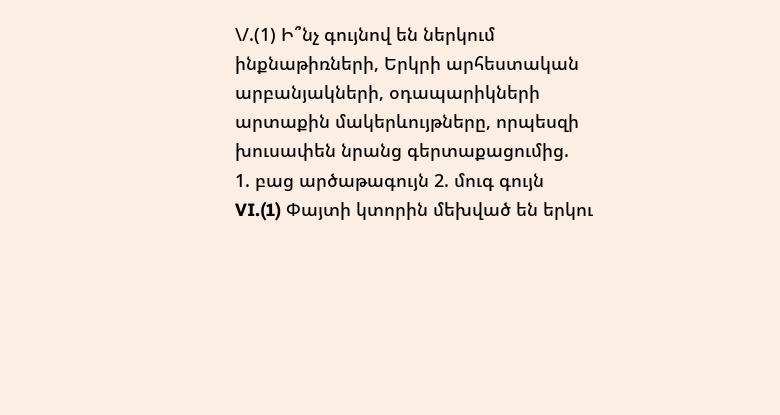\/.(1) Ի՞նչ գույնով են ներկում ինքնաթիռների, Երկրի արհեստական
արբանյակների, օդապարիկների արտաքին մակերևույթները, որպեսզի
խուսափեն նրանց գերտաքացումից.
1. բաց արծաթագույն 2. մուգ գույն
VI.(1) Փայտի կտորին մեխված են երկու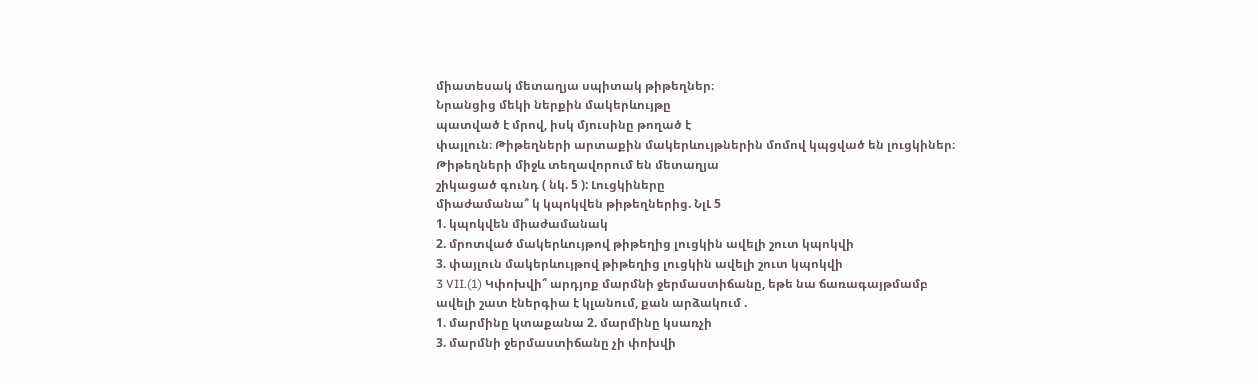միատեսակ մետաղյա սպիտակ թիթեղներ։
Նրանցից մեկի ներքին մակերևույթը
պատված է մրով, իսկ մյուսինը թողած է
փայլուն։ Թիթեղների արտաքին մակերևույթներին մոմով կպցված են լուցկիներ։
Թիթեղների միջև տեղավորում են մետաղյա
շիկացած գունդ ( նկ. 5 ): Լուցկիները
միաժամանա՞ կ կպոկվեն թիթեղներից. ՆլԼ 5
1. կպոկվեն միաժամանակ
2. մրոտված մակերևույթով թիթեղից լուցկին ավելի շուտ կպոկվի
3. փայլուն մակերևույթով թիթեղից լուցկին ավելի շուտ կպոկվի
3 VII.(1) Կփոխվի՞ արդյոք մարմնի ջերմաստիճանը, եթե նա ճառագայթմամբ
ավելի շատ էներգիա է կլանում, քան արձակում .
1. մարմինը կտաքանա 2. մարմինը կսառչի
3. մարմնի ջերմաստիճանը չի փոխվի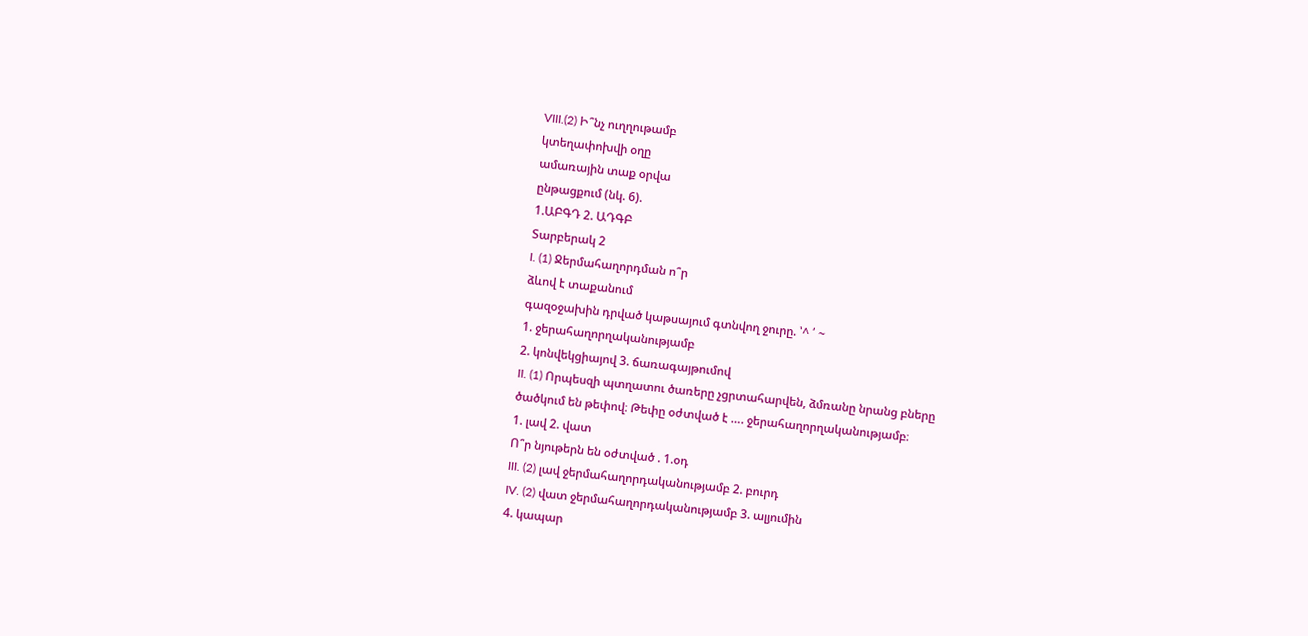VIII.(2) Ի՞նչ ուղղութամբ
կտեղափոխվի օղը
ամառային տաք օրվա
ընթացքում (նկ. 6).
1.ԱԲԳԴ 2. ԱԴԳԲ
Տարբերակ 2
I. (1) Ջերմահաղորդման ո՞ր
ձևով է տաքանում
գազօջախին դրված կաթսայում գտնվող ջուրը. ՝^ ՛ ~
1. ջերահաղորղականությամբ
2. կոնվեկցիայով 3. ճառագայթումով
II. (1) Որպեսզի պտղատու ծառերը չցրտահարվեն, ձմռանը նրանց բները
ծածկում են թեփով։ Թեփը օժտված է …. ջերահաղորղականությամբ։
1. լավ 2. վատ
Ո՞ր նյութերն են օժտված . 1.օդ
III. (2) լավ ջերմահաղորդականությամբ 2. բուրդ
IV. (2) վատ ջերմահաղորդականությամբ 3. ալյումին
4. կապար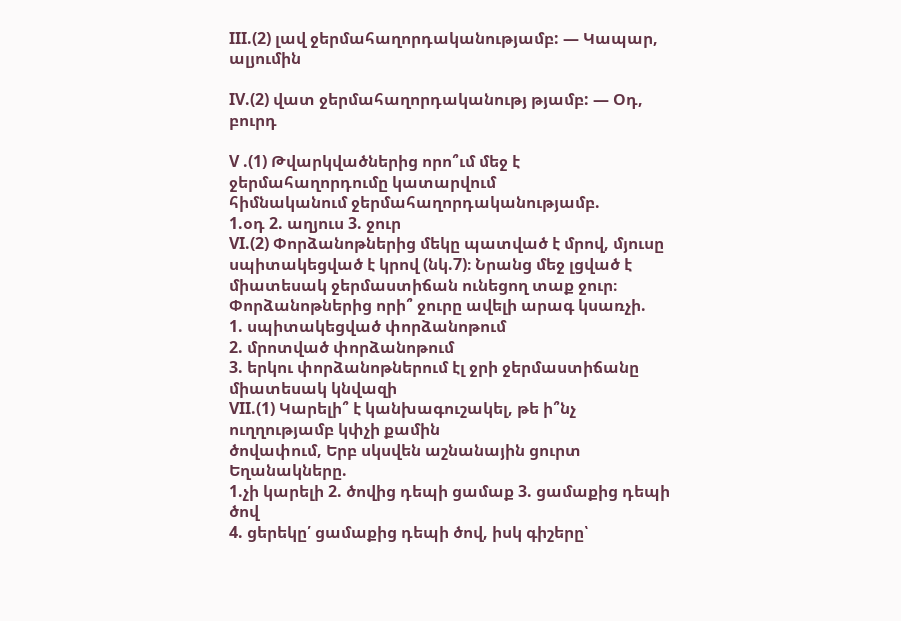III.(2) լավ ջերմահաղորդականությամբ: — Կապար, ալյումին

IV.(2) վատ ջերմահաղորդականությ թյամբ: — Օդ, բուրդ

V .(1) Թվարկվածներից որո՞ւմ մեջ է ջերմահաղորդումը կատարվում
հիմնականում ջերմահաղորդականությամբ.
1.օդ 2. աղյուս 3. ջուր
VI.(2) Փորձանոթներից մեկը պատված է մրով, մյուսը
սպիտակեցված է կրով (նկ.7)։ Նրանց մեջ լցված է
միատեսակ ջերմաստիճան ունեցող տաք ջուր։
Փորձանոթներից որի՞ ջուրը ավելի արագ կսառչի.
1. սպիտակեցված փորձանոթում
2. մրոտված փորձանոթում
3. երկու փորձանոթներում էլ ջրի ջերմաստիճանը
միատեսակ կնվազի
VII.(1) Կարելի՞ է կանխագուշակել, թե ի՞նչ ուղղությամբ կփչի քամին
ծովափում, Երբ սկսվեն աշնանային ցուրտ Եղանակները.
1.չի կարելի 2. ծովից դեպի ցամաք 3. ցամաքից դեպի ծով
4. ցերեկը՛ ցամաքից դեպի ծով, իսկ գիշերը՝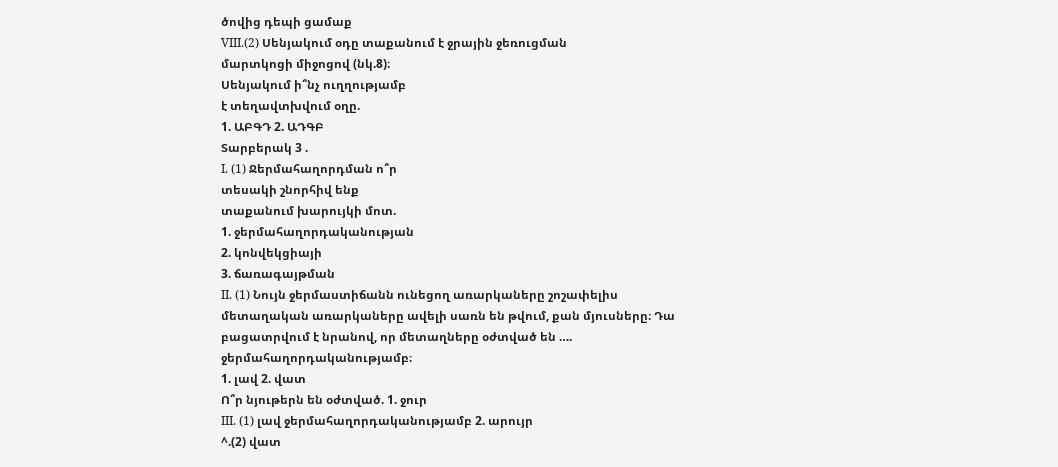ծովից դեպի ցամաք
VIII.(2) Սենյակում օդը տաքանում է ջրային ջեռուցման
մարտկոցի միջոցով (նկ.8)։
Սենյակում ի՞նչ ուղղությամբ
է տեղավտխվում օղը.
1. ԱԲԳԴ 2. ԱԴԳԲ
Տարբերակ 3 .
I. (1) Ջերմահաղորդման ո՞ր
տեսակի շնորհիվ ենք
տաքանում խարույկի մոտ.
1. ջերմահաղորդականության
2. կոնվեկցիայի
3. ճառագայթման
II. (1) Նույն ջերմաստիճանն ունեցող առարկաները շոշափելիս
մետաղական առարկաները ավելի սառն են թվում, քան մյուսները։ Դա
բացատրվում է նրանով, որ մետաղները օժտված են ….
ջերմահաղորդականությամբ։
1. լավ 2. վատ
Ո՞ր նյութերն են օժտված. 1. ջուր
III. (1) լավ ջերմահաղորդականությամբ 2. արույր
^.(2) վատ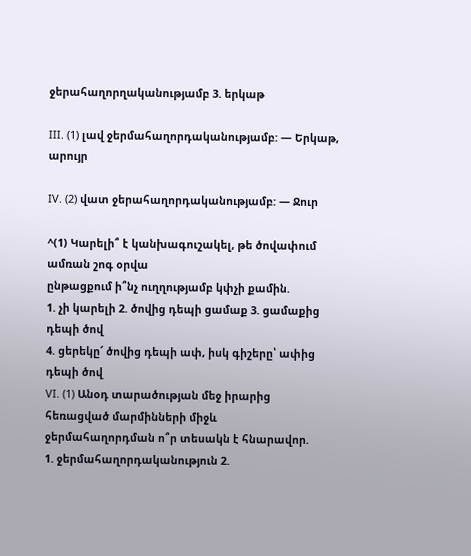ջերահաղորղականությամբ 3. երկաթ

III. (1) լավ ջերմահաղորդականությամբ: — Երկաթ, արույր

IV. (2) վատ ջերահաղորդականությամբ: — Ջուր

^(1) Կարելի՞ է կանխագուշակել, թե ծովափում ամռան շոգ օրվա
ընթացքում ի՞նչ ուղղությամբ կփչի քամին.
1. չի կարելի 2. ծովից դեպի ցամաք 3. ցամաքից դեպի ծով
4. ցերեկը՜ ծովից դեպի ափ, իսկ գիշերը՝ ափից դեպի ծով
VI. (1) Անօդ տարածության մեջ իրարից հեռացված մարմինների միջև
ջերմահաղորդման ո՞ր տեսակն է հնարավոր.
1. ջերմահաղորդականություն 2.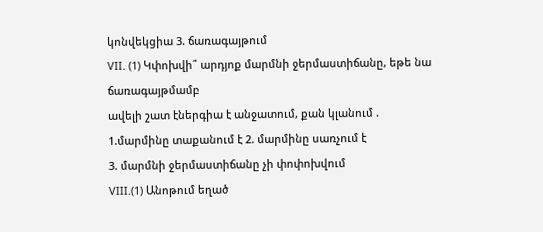կոնվեկցիա 3. ճառագայթում
VII. (1) Կփոխվի՞ արդյոք մարմնի ջերմաստիճանը, եթե նա ճառագայթմամբ
ավելի շատ էներգիա է անջատում, քան կլանում .
1.մարմինը տաքանում է 2. մարմինը սառչում է
3. մարմնի ջերմաստիճանը չի փոփոխվում
VIII.(1) Անոթում եղած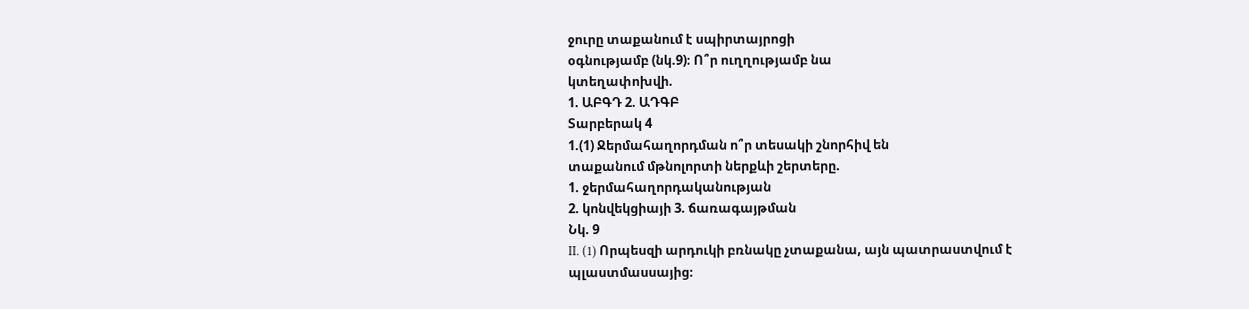ջուրը տաքանում է սպիրտայրոցի
օգնությամբ (նկ.9)։ Ո՞ր ուղղությամբ նա
կտեղափոխվի.
1. ԱԲԳԴ 2. ԱԴԳԲ
Տարբերակ 4
1.(1) Ջերմահաղորդման ո՞ր տեսակի շնորհիվ են
տաքանում մթնոլորտի ներքևի շերտերը.
1. ջերմահաղորդականության
2. կոնվեկցիայի 3. ճառագայթման
Նկ. 9
II. (1) Որպեսզի արդուկի բռնակը չտաքանա, այն պատրաստվում է
պլաստմասսայից։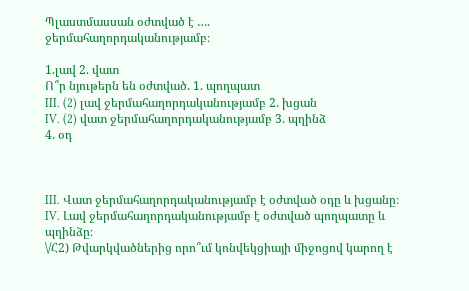Պլաստմասսան օժտված է ….
ջերմահաղորդականությամբ։

1.լավ 2. վատ
Ո՞ր նյութերն են օժտված. 1. պողպատ
III. (2) լավ ջերմահաղորդականությամբ 2. խցան
IV. (2) վատ ջերմահաղորդականությամբ 3. պղինձ
4. օդ



III. Վատ ջերմահաղորդականությամբ է օժտված օդը և խցանը։
IV. Լավ ջերմահաղորդականությամբ է օժտված պողպատը և պղինձը։
\/Հ2) Թվարկվածներից որո՞ւմ կոնվեկցիայի միջոցով կարող է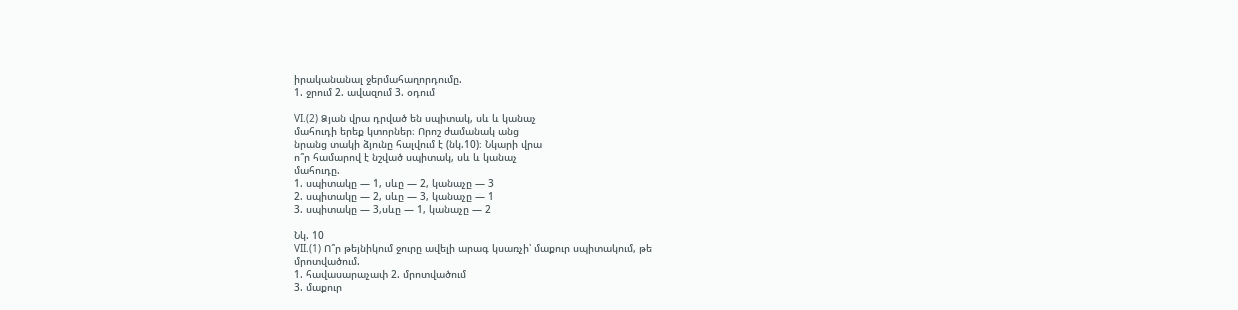իրականանալ ջերմահաղորդումը.
1. ջրում 2. ավազում 3. օդում

VI.(2) Ձյան վրա դրված են սպիտակ, սև և կանաչ
մահուդի երեք կտորներ։ Որոշ ժամանակ անց
նրանց տակի ձյունը հալվում է (նկ.10)։ Նկարի վրա
ո՞ր համարով է նշված սպիտակ, սև և կանաչ
մահուդը.
1. սպիտակը — 1, սևը — 2, կանաչը — 3
2. սպիտակը — 2, սևը — 3, կանաչը — 1
3. սպիտակը — 3,սևը — 1, կանաչը — 2

Նկ. 10
VII.(1) Ո՞ր թեյնիկում ջուրը ավելի արագ կսառչի՝ մաքուր սպիտակում, թե
մրոտվածում.
1. հավասարաչափ 2. մրոտվածում
3. մաքուր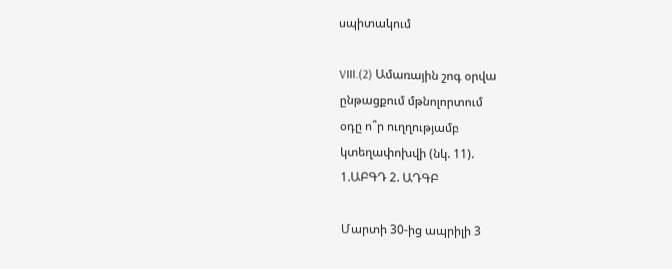սպիտակում

VIII.(2) Ամառային շոգ օրվա
ընթացքում մթնոլորտում
օդը ո՞ր ուղղությամբ
կտեղափոխվի (նկ. 11).
1.ԱԲԳԴ 2. ԱԴԳԲ

Մարտի 30-ից ապրիլի 3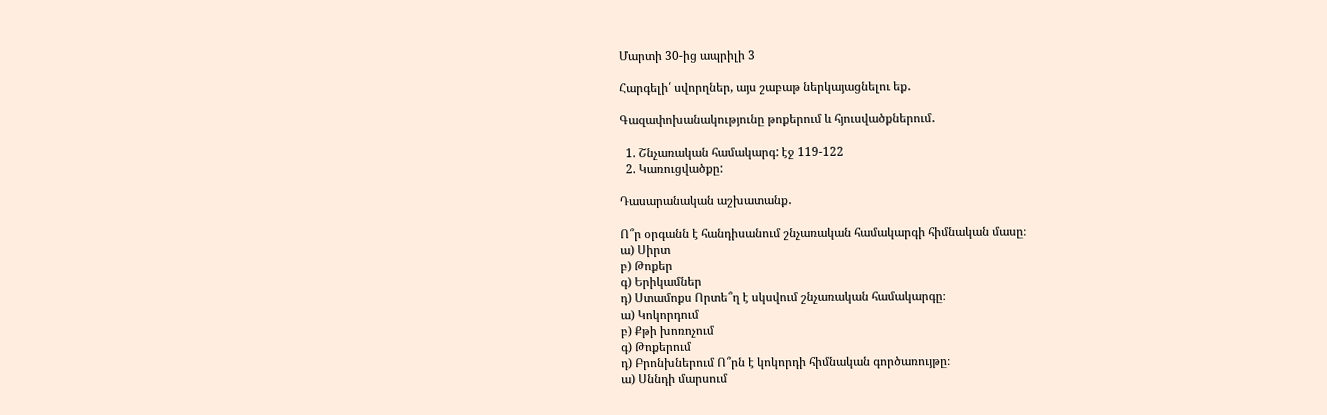Մարտի 30-ից ապրիլի 3

Հարգելի՛ սվորղներ, այս շաբաթ ներկայացնելու եք․

Գազափոխանակությունը թոքերում և հյուսվածքներում․

  1. Շնչառական համակարգ: էջ 119-122
  2. Կառուցվածքը:

Դասարանական աշխատանք․

Ո՞ր օրգանն է հանդիսանում շնչառական համակարգի հիմնական մասը։
ա) Սիրտ
բ) Թոքեր
գ) Երիկամներ
դ) Ստամոքս Որտե՞ղ է սկսվում շնչառական համակարգը։
ա) Կոկորդում
բ) Քթի խոռոչում
գ) Թոքերում
դ) Բրոնխներում Ո՞րն է կոկորդի հիմնական գործառույթը։
ա) Սննդի մարսում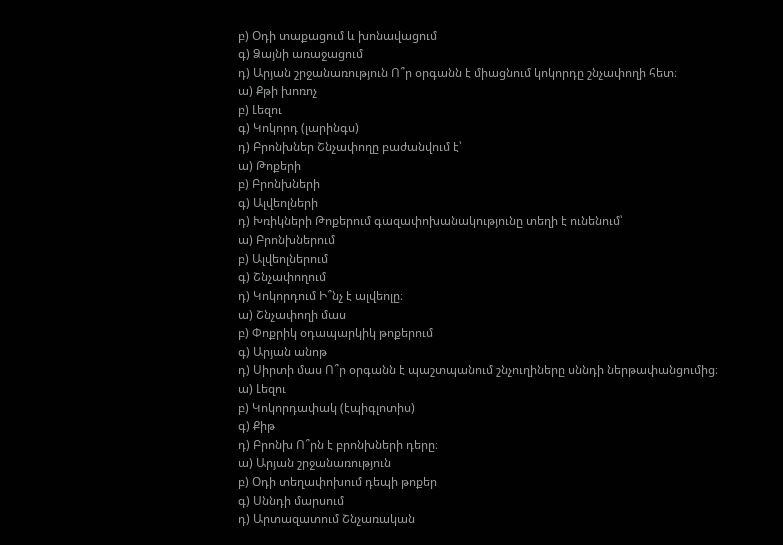բ) Օդի տաքացում և խոնավացում
գ) Ձայնի առաջացում
դ) Արյան շրջանառություն Ո՞ր օրգանն է միացնում կոկորդը շնչափողի հետ։
ա) Քթի խոռոչ
բ) Լեզու
գ) Կոկորդ (լարինգս)
դ) Բրոնխներ Շնչափողը բաժանվում է՝
ա) Թոքերի
բ) Բրոնխների
գ) Ալվեոլների
դ) Խռիկների Թոքերում գազափոխանակությունը տեղի է ունենում՝
ա) Բրոնխներում
բ) Ալվեոլներում
գ) Շնչափողում
դ) Կոկորդում Ի՞նչ է ալվեոլը։
ա) Շնչափողի մաս
բ) Փոքրիկ օդապարկիկ թոքերում
գ) Արյան անոթ
դ) Սիրտի մաս Ո՞ր օրգանն է պաշտպանում շնչուղիները սննդի ներթափանցումից։
ա) Լեզու
բ) Կոկորդափակ (էպիգլոտիս)
գ) Քիթ
դ) Բրոնխ Ո՞րն է բրոնխների դերը։
ա) Արյան շրջանառություն
բ) Օդի տեղափոխում դեպի թոքեր
գ) Սննդի մարսում
դ) Արտազատում Շնչառական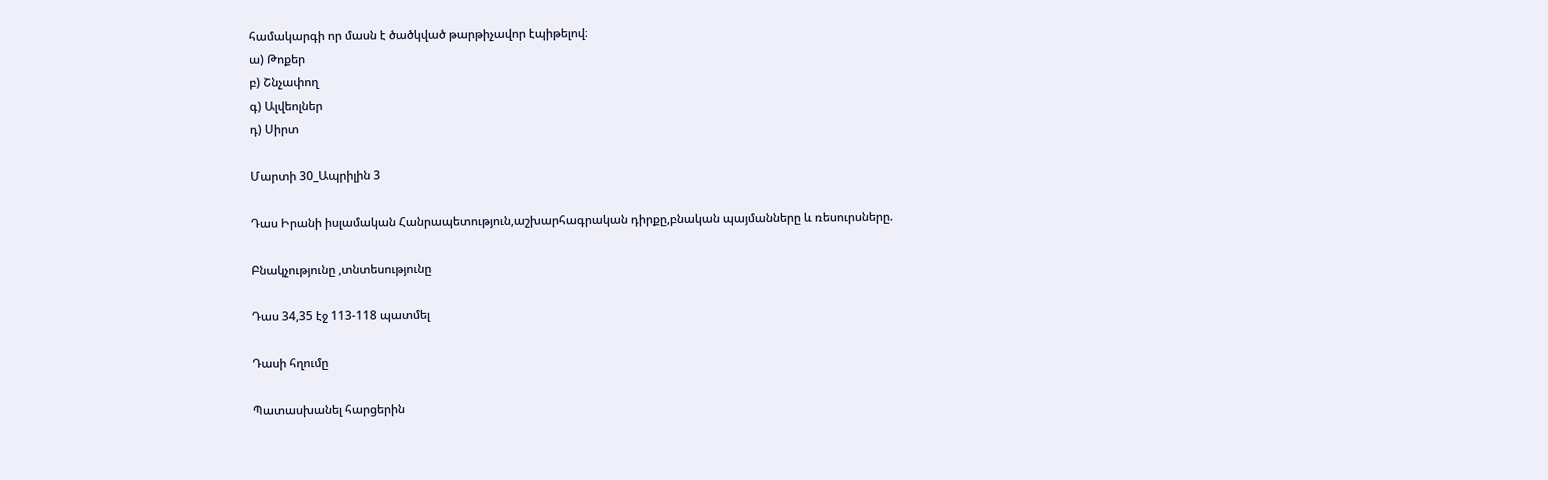համակարգի որ մասն է ծածկված թարթիչավոր էպիթելով։
ա) Թոքեր
բ) Շնչափող
գ) Ալվեոլներ
դ) Սիրտ

Մարտի 30_Ապրիլին 3

Դաս Իրանի իսլամական Հանրապետություն,աշխարհագրական դիրքը,բնական պայմանները և ռեսուրսները.

Բնակչությունը ,տնտեսությունը

Դաս 34,35 էջ 113-118 պատմել

Դասի հղումը

Պատասխանել հարցերին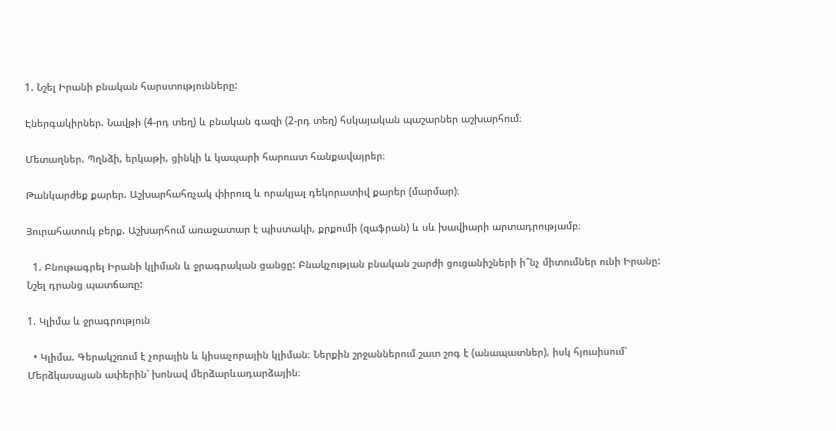1. Նշել Իրանի բնական հարստությունները:

Էներգակիրներ. Նավթի (4-րդ տեղ) և բնական գազի (2-րդ տեղ) հսկայական պաշարներ աշխարհում։

Մետաղներ. Պղնձի, երկաթի, ցինկի և կապարի հարուստ հանքավայրեր։

Թանկարժեք քարեր. Աշխարհահռչակ փիրուզ և որակյալ դեկորատիվ քարեր (մարմար)։

Յուրահատուկ բերք. Աշխարհում առաջատար է պիստակի, քրքումի (զաֆրան) և սև խավիարի արտադրությամբ։

  1. Բնութագրել Իրանի կլիման և ջրագրական ցանցը: Բնակչության բնական շարժի ցուցանիշների ի՞նչ միտումներ ունի Իրանը: Նշել դրանց պատճառը:

1. Կլիմա և ջրագրություն

  • Կլիմա. Գերակշռում է չորային և կիսաչորային կլիման։ Ներքին շրջաններում շատ շոգ է (անապատներ), իսկ հյուսիսում՝ Մերձկասպյան ափերին՝ խոնավ մերձարևադարձային։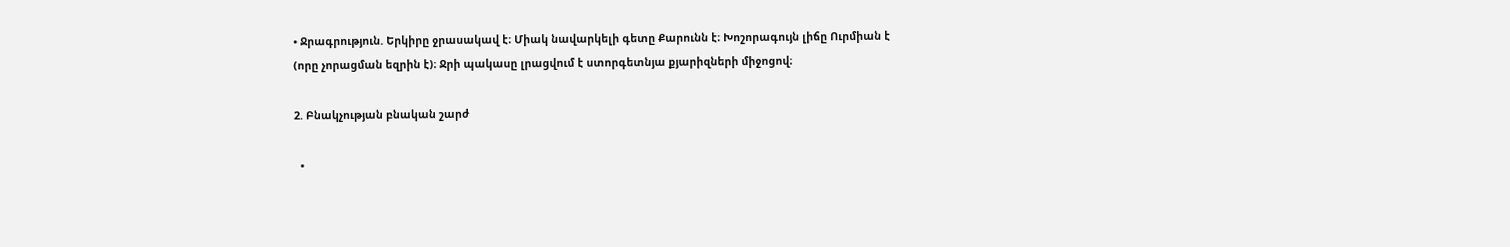• Ջրագրություն. Երկիրը ջրասակավ է։ Միակ նավարկելի գետը Քարունն է։ Խոշորագույն լիճը Ուրմիան է (որը չորացման եզրին է)։ Ջրի պակասը լրացվում է ստորգետնյա քյարիզների միջոցով։

2. Բնակչության բնական շարժ

  •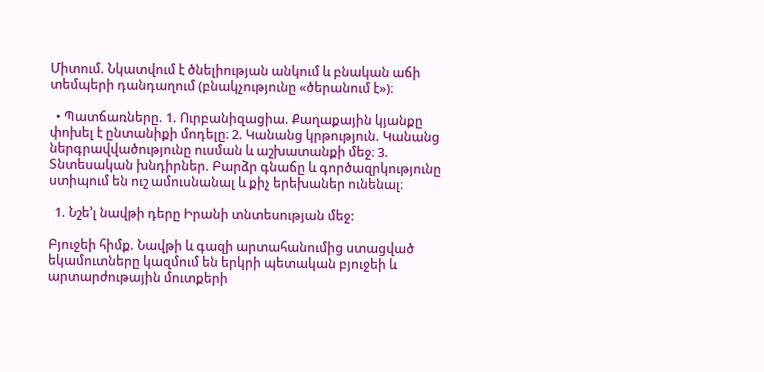Միտում. Նկատվում է ծնելիության անկում և բնական աճի տեմպերի դանդաղում (բնակչությունը «ծերանում է»)։

  • Պատճառները. 1. Ուրբանիզացիա. Քաղաքային կյանքը փոխել է ընտանիքի մոդելը։ 2. Կանանց կրթություն. Կանանց ներգրավվածությունը ուսման և աշխատանքի մեջ։ 3. Տնտեսական խնդիրներ. Բարձր գնաճը և գործազրկությունը ստիպում են ուշ ամուսնանալ և քիչ երեխաներ ունենալ։

  1. Նշե’լ նավթի դերը Իրանի տնտեսության մեջ:

Բյուջեի հիմք. Նավթի և գազի արտահանումից ստացված եկամուտները կազմում են երկրի պետական բյուջեի և արտարժութային մուտքերի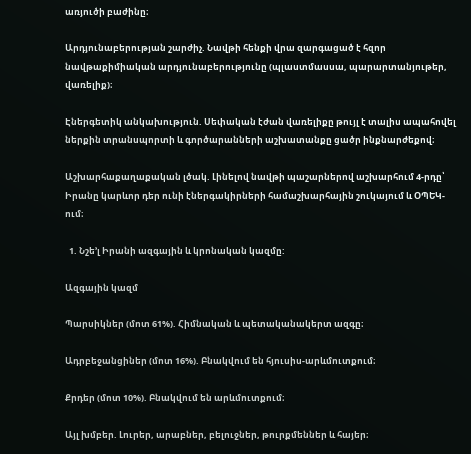առյուծի բաժինը։

Արդյունաբերության շարժիչ. Նավթի հենքի վրա զարգացած է հզոր նավթաքիմիական արդյունաբերությունը (պլաստմասսա, պարարտանյութեր, վառելիք)։

Էներգետիկ անկախություն. Սեփական էժան վառելիքը թույլ է տալիս ապահովել ներքին տրանսպորտի և գործարանների աշխատանքը ցածր ինքնարժեքով։

Աշխարհաքաղաքական լծակ. Լինելով նավթի պաշարներով աշխարհում 4-րդը՝ Իրանը կարևոր դեր ունի էներգակիրների համաշխարհային շուկայում և ՕՊԵԿ-ում։

  1. Նշե’լ Իրանի ազգային և կրոնական կազմը:

Ազգային կազմ

Պարսիկներ (մոտ 61%). Հիմնական և պետականակերտ ազգը։

Ադրբեջանցիներ (մոտ 16%). Բնակվում են հյուսիս-արևմուտքում։

Քրդեր (մոտ 10%). Բնակվում են արևմուտքում։

Այլ խմբեր. Լուրեր, արաբներ, բելուջներ, թուրքմեններ և հայեր։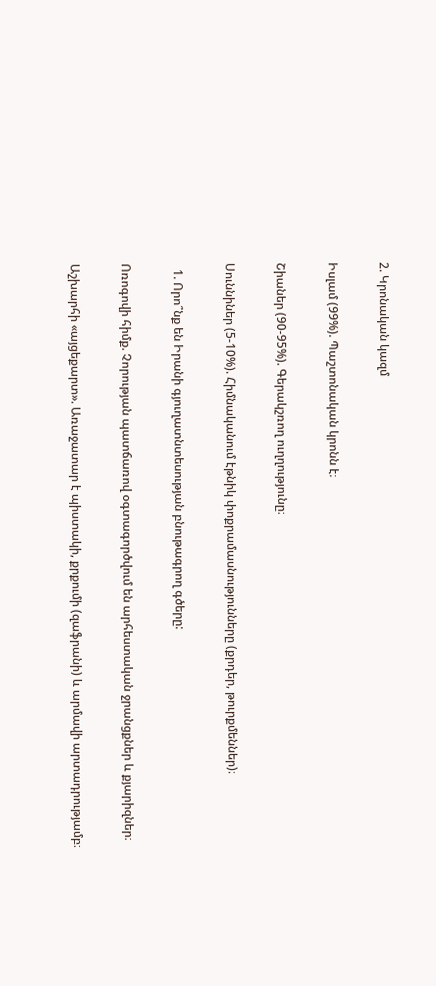2. Կրոնական կազմ

Իսլամ (99%). Պաշտոնական կրոնն է։

Շիաներ (90-95%). Գերակշռող ուղղությունը։

Սուննիներ (5-10%). Հիմնականում էթնիկ փոքրամասնությունները (քրդեր, թուրքմեններ)։

  1. Որո՞նք են Իրանի գյուղատնտեսության բնութագրող գծերը:

Ոռոգովի հիմք. Չորության պատճառով օգտագործվում են արհեստական ջրանցքներ և քյարիզներ։

Աշխարհի «այցեքարտ». Առաջատար է պիստակի, քրքումի (զաֆրանի) և արմավի արտադրությամբ։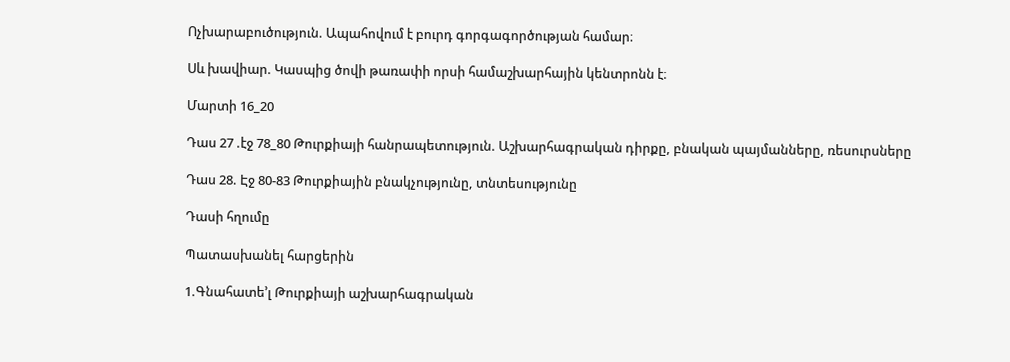Ոչխարաբուծություն. Ապահովում է բուրդ գորգագործության համար։

Սև խավիար. Կասպից ծովի թառափի որսի համաշխարհային կենտրոնն է։

Մարտի 16_20

Դաս 27 .էջ 78_80 Թուրքիայի հանրապետություն. Աշխարհագրական դիրքը, բնական պայմանները, ռեսուրսները

Դաս 28. Էջ 80-83 Թուրքիային բնակչությունը, տնտեսությունը

Դասի հղումը

Պատասխանել հարցերին

1.Գնահատե’լ Թուրքիայի աշխարհագրական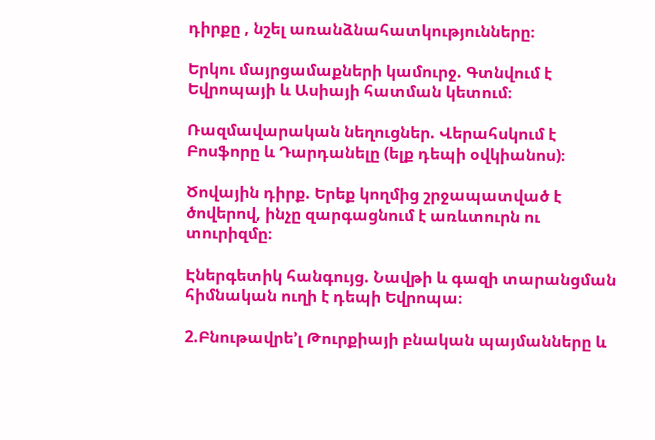դիրքը , նշել առանձնահատկությունները։

Երկու մայրցամաքների կամուրջ. Գտնվում է Եվրոպայի և Ասիայի հատման կետում։

Ռազմավարական նեղուցներ. Վերահսկում է Բոսֆորը և Դարդանելը (ելք դեպի օվկիանոս)։

Ծովային դիրք. Երեք կողմից շրջապատված է ծովերով, ինչը զարգացնում է առևտուրն ու տուրիզմը։

Էներգետիկ հանգույց. Նավթի և գազի տարանցման հիմնական ուղի է դեպի Եվրոպա։

2.Բնութավրե’լ Թուրքիայի բնական պայմանները և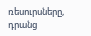ռեսուրսները, դրանց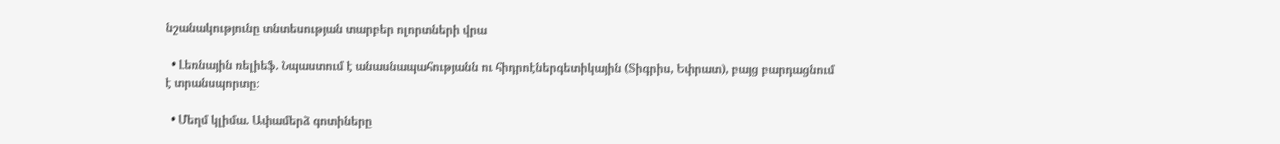նշանակությունը տնտեսության տարբեր ոլորտների վրա

  • Լեռնային ռելիեֆ. Նպաստում է անասնապահությանն ու հիդրոէներգետիկային (Տիգրիս, Եփրատ), բայց բարդացնում է տրանսպորտը։

  • Մեղմ կլիմա. Ափամերձ գոտիները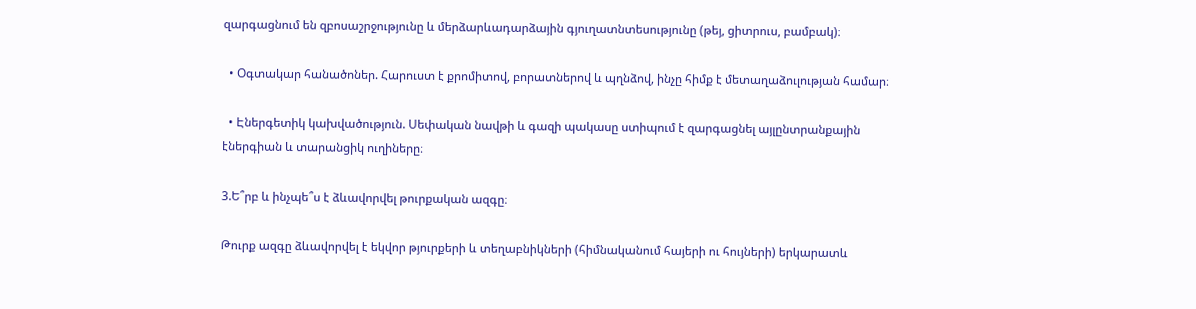զարգացնում են զբոսաշրջությունը և մերձարևադարձային գյուղատնտեսությունը (թեյ, ցիտրուս, բամբակ)։

  • Օգտակար հանածոներ. Հարուստ է քրոմիտով, բորատներով և պղնձով, ինչը հիմք է մետաղաձուլության համար։

  • Էներգետիկ կախվածություն. Սեփական նավթի և գազի պակասը ստիպում է զարգացնել այլընտրանքային էներգիան և տարանցիկ ուղիները։

3.Ե՞րբ և ինչպե՞ս է ձևավորվել թուրքական ազգը։

Թուրք ազգը ձևավորվել է եկվոր թյուրքերի և տեղաբնիկների (հիմնականում հայերի ու հույների) երկարատև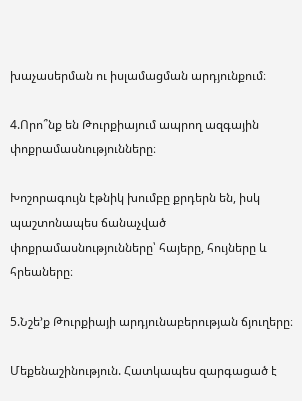խաչասերման ու իսլամացման արդյունքում։

4.Որո՞նք են Թուրքիայում ապրող ազգային փոքրամասնությունները։

Խոշորագույն էթնիկ խումբը քրդերն են, իսկ պաշտոնապես ճանաչված փոքրամասնությունները՝ հայերը, հույները և հրեաները։

5.Նշե’ք Թուրքիայի արդյունաբերության ճյուղերը։

Մեքենաշինություն. Հատկապես զարգացած է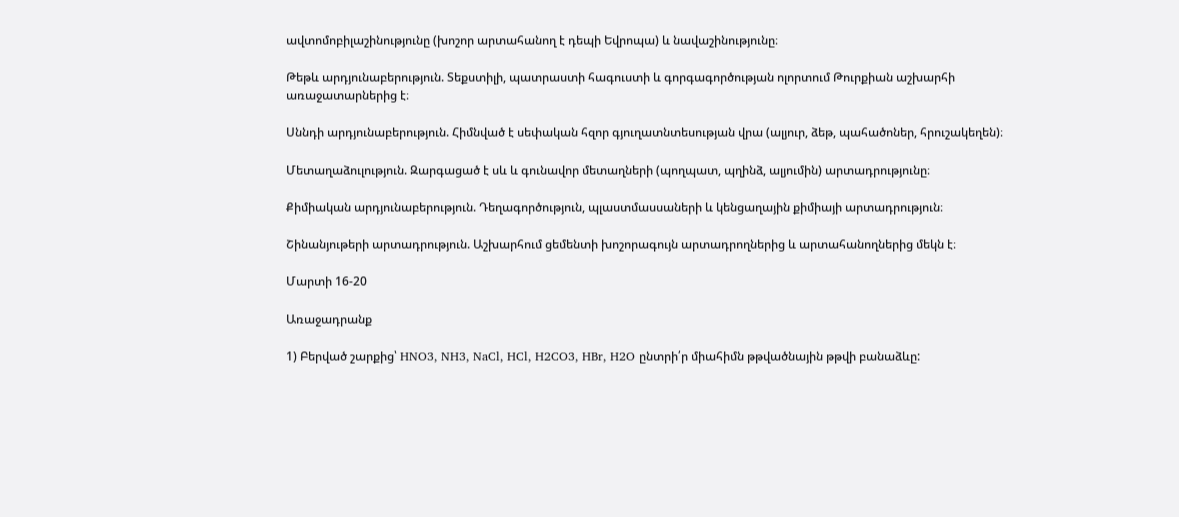ավտոմոբիլաշինությունը (խոշոր արտահանող է դեպի Եվրոպա) և նավաշինությունը։

Թեթև արդյունաբերություն. Տեքստիլի, պատրաստի հագուստի և գորգագործության ոլորտում Թուրքիան աշխարհի առաջատարներից է։

Սննդի արդյունաբերություն. Հիմնված է սեփական հզոր գյուղատնտեսության վրա (ալյուր, ձեթ, պահածոներ, հրուշակեղեն)։

Մետաղաձուլություն. Զարգացած է սև և գունավոր մետաղների (պողպատ, պղինձ, ալյումին) արտադրությունը։

Քիմիական արդյունաբերություն. Դեղագործություն, պլաստմասսաների և կենցաղային քիմիայի արտադրություն։

Շինանյութերի արտադրություն. Աշխարհում ցեմենտի խոշորագույն արտադրողներից և արտահանողներից մեկն է։

Մարտի 16-20

Առաջադրանք

1) Բերված շարքից՝ HNO3, NH3, NaCl, HCl, H2CO3, HBr, H2O ընտրի՛ր միահիմն թթվածնային թթվի բանաձևը: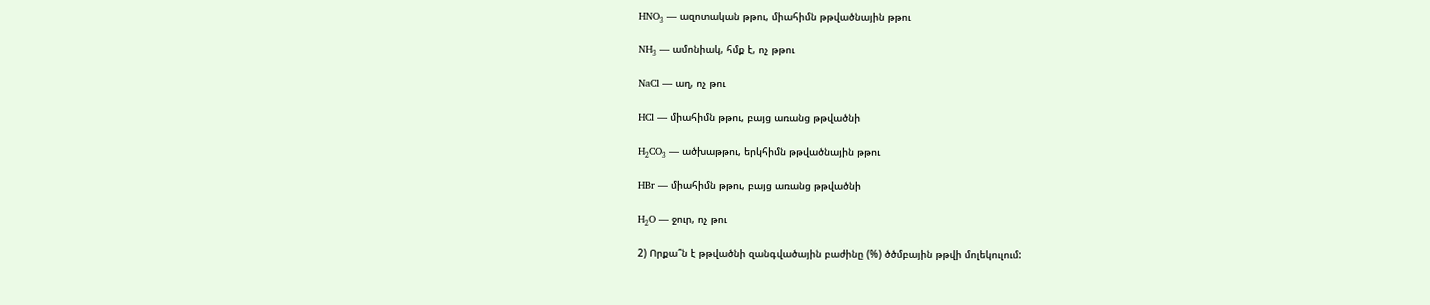HNO₃ — ազոտական թթու, միահիմն թթվածնային թթու

NH₃ — ամոնիակ, հմք է, ոչ թթու

NaCl — աղ, ոչ թու

HCl — միահիմն թթու, բայց առանց թթվածնի

H₂CO₃ — ածխաթթու, երկհիմն թթվածնային թթու

HBr — միահիմն թթու, բայց առանց թթվածնի

H₂O — ջուր, ոչ թու

2) Որքա՞ն է թթվածնի զանգվածային բաժինը (%) ծծմբային թթվի մոլեկուլում: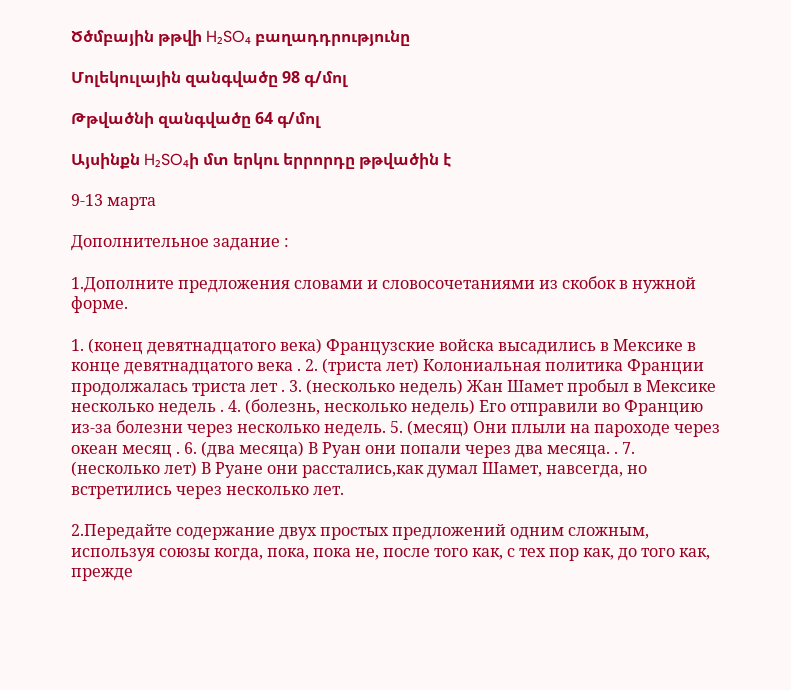Ծծմբային թթվի H₂SO₄ բաղադդրությունը

Մոլեկուլային զանգվածը 98 գ/մոլ

Թթվածնի զանգվածը 64 գ/մոլ

Այսինքն H₂SO₄ի մտ երկու երրորդը թթվածին է

9-13 марта

Дополнительное задание :

1.Дополните предложения словами и словосочетаниями из скобок в нужной форме.

1. (конец девятнадцатого века) Французские войска высадились в Мексике в конце девятнадцатого века . 2. (триста лет) Колониальная политика Франции продолжалась триста лет . 3. (несколько недель) Жан Шамет пробыл в Мексике несколько недель . 4. (болезнь, несколько недель) Его отправили во Францию из-за болезни через несколько недель. 5. (месяц) Они плыли на пароходе через океан месяц . 6. (два месяца) В Руан они попали через два месяца. . 7. (несколько лет) В Руане они расстались,как думал Шамет, навсегда, но встретились через несколько лет.

2.Передайте содержание двух простых предложений одним сложным, используя союзы когда, пока, пока не, после того как, с тех пор как, до того как, прежде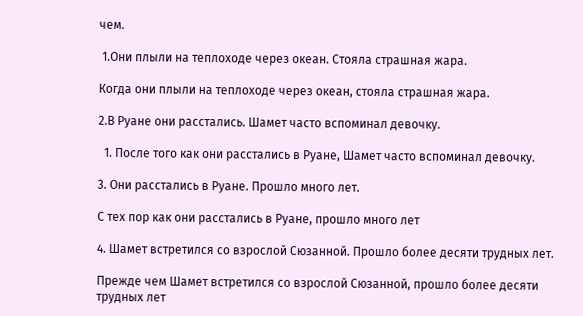чем.

 1.Они плыли на теплоходе через океан. Стояла страшная жара.

Когда они плыли на теплоходе через океан, стояла страшная жара.

2.В Руане они расстались. Шамет часто вспоминал девочку.

  1. После того как они расстались в Руане, Шамет часто вспоминал девочку.

3. Они расстались в Руане. Прошло много лет.

С тех пор как они расстались в Руане, прошло много лет

4. Шамет встретился со взрослой Сюзанной. Прошло более десяти трудных лет.

Прежде чем Шамет встретился со взрослой Сюзанной, прошло более десяти трудных лет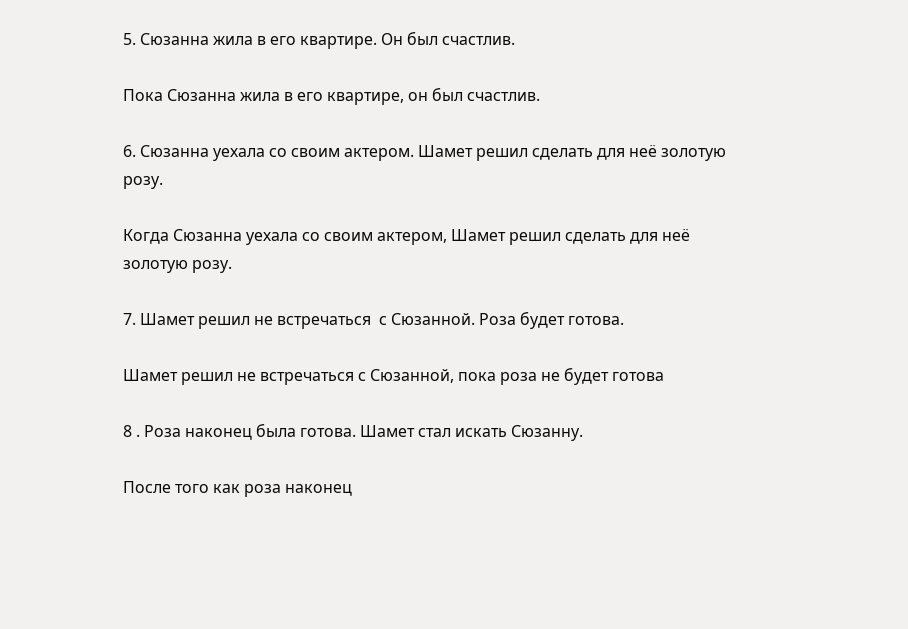5. Сюзанна жила в его квартире. Он был счастлив.

Пока Сюзанна жила в его квартире, он был счастлив.

6. Сюзанна уехала со своим актерoм. Шамет решил сделать для неё золотую розу.

Когда Сюзанна уехала со своим актером, Шамет решил сделать для неё золотую розу.

7. Шамет решил не встречаться  с Сюзанной. Роза будет готова.

Шамет решил не встречаться с Сюзанной, пока роза не будет готова

8 . Роза наконец была готова. Шамет стал искать Сюзанну.

После того как роза наконец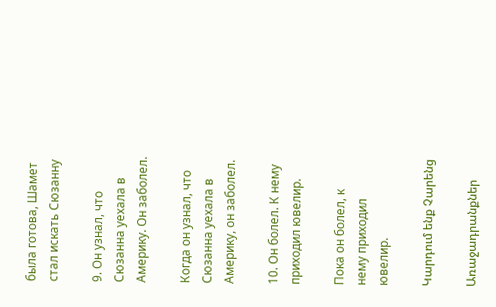была готова, Шамет стал искать Сюзанну

9. Он узнал, что Сюзанна уехала в Америку. Он заболел.

Когда он узнал, что Сюзанна уехала в Америку, он заболел.

10. Он болел. К нему приходил ювелир.

Пока он болел, к нему приходил ювелир.

Կարդում ենք Չարենց

Առաջադրանքներ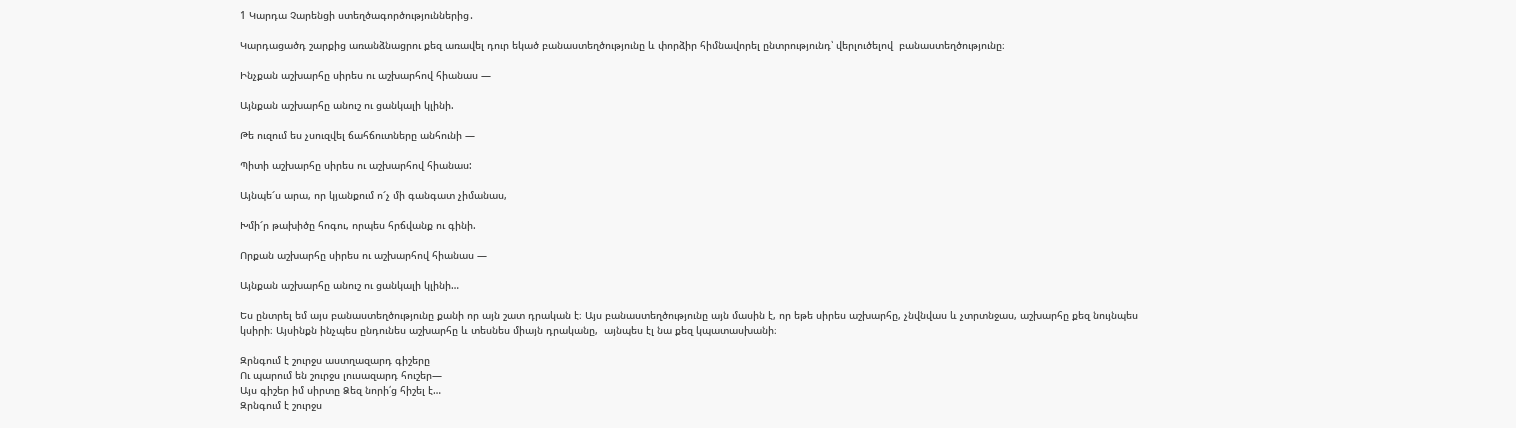1 Կարդա Չարենցի ստեղծագործություններից․

Կարդացածդ շարքից առանձնացրու քեզ առավել դուր եկած բանաստեղծությունը և փորձիր հիմնավորել ընտրությունդ՝ վերլուծելով  բանաստեղծությունը։

Ինչքան աշխարհը սիրես ու աշխարհով հիանաս —

Այնքան աշխարհը անուշ ու ցանկալի կլինի.

Թե ուզում ես չսուզվել ճահճուտները անհունի —

Պիտի աշխարհը սիրես ու աշխարհով հիանաս:

Այնպե՜ս արա, որ կյանքում ո՜չ մի գանգատ չիմանաս,

Խմի՜ր թախիծը հոգու, որպես հրճվանք ու գինի.

Որքան աշխարհը սիրես ու աշխարհով հիանաս —

Այնքան աշխարհը անուշ ու ցանկալի կլինի…

Ես ընտրել եմ այս բանաստեղծությունը քանի որ այն շատ դրական է։ Այս բանաստեղծությունը այն մասին է, որ եթե սիրես աշխարհը, չնվնվաս և չտրտնջաս, աշխարհը քեզ նույնպես կսիրի։ Այսինքն ինչպես ընդունես աշխարհը և տեսնես միայն դրականը,  այնպես էլ նա քեզ կպատասխանի։

Զրնգում է շուրջս աստղազարդ գիշերը
Ու պարում են շուրջս լուսազարդ հուշեր—
Այս գիշեր իմ սիրտը Ձեզ նորի՛ց հիշել է…
Զրնգում է շուրջս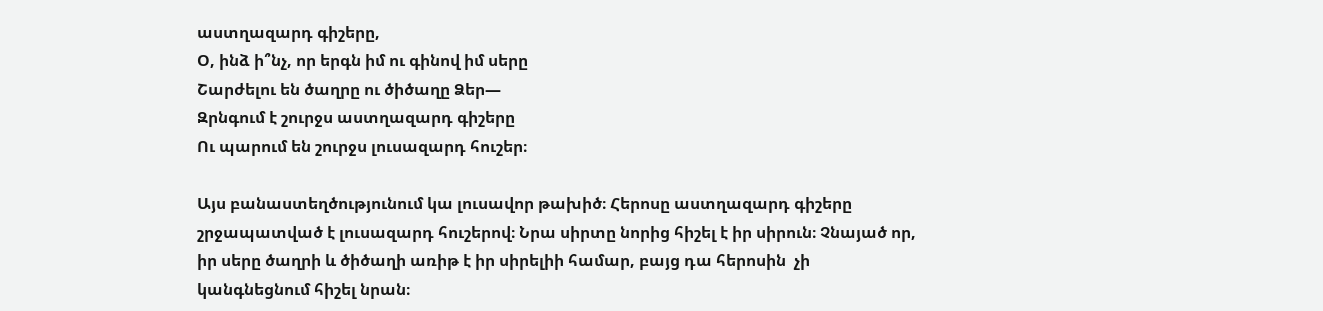աստղազարդ գիշերը,
Օ, ինձ ի՞նչ, որ երգն իմ ու գինով իմ սերը
Շարժելու են ծաղրը ու ծիծաղը Ձեր—
Զրնգում է շուրջս աստղազարդ գիշերը
Ու պարում են շուրջս լուսազարդ հուշեր։

Այս բանաստեղծությունում կա լուսավոր թախիծ։ Հերոսը աստղազարդ գիշերը շրջապատված է լուսազարդ հուշերով։ Նրա սիրտը նորից հիշել է իր սիրուն։ Չնայած որ, իր սերը ծաղրի և ծիծաղի առիթ է իր սիրելիի համար, բայց դա հերոսին  չի կանգնեցնում հիշել նրան։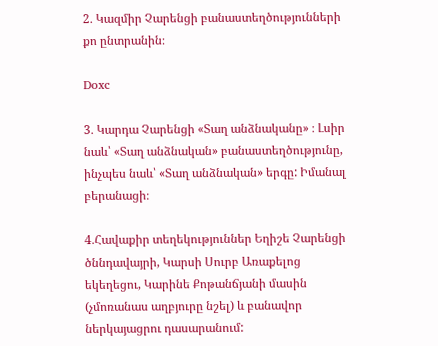2․ Կազմիր Չարենցի բանաստեղծությունների քո ընտրանին։

Doxc

3․ Կարդա Չարենցի «Տաղ անձնականը» ։ Լսիր նաև՝ «Տաղ անձնական» բանաստեղծությունը, ինչպես նաև՝ «Տաղ անձնական» երգը: Իմանալ բերանացի։

4․Հավաքիր տեղեկություններ Եղիշե Չարենցի ծննդավայրի, Կարսի Սուրբ Առաքելոց եկեղեցու, Կարինե Քոթանճյանի մասին (չմոռանաս աղբյուրը նշել) և բանավոր ներկայացրու դասարանում: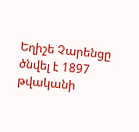Եղիշե Չարենցը  ծնվել է 1897 թվականի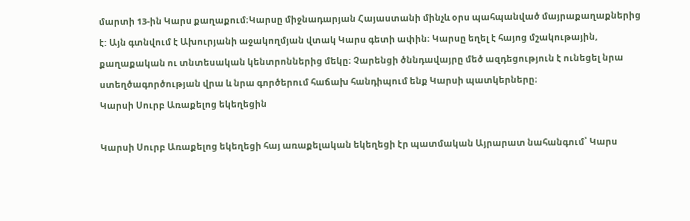մարտի 13-ին Կարս քաղաքում։Կարսը միջնադարյան Հայաստանի մինչև օրս պահպանված մայրաքաղաքներից է: Այն գտնվում է Ախուրյանի աջակողմյան վտակ Կարս գետի ափին։ Կարսը եղել է հայոց մշակութային, քաղաքական ու տնտեսական կենտրոններից մեկը։ Չարենցի ծննդավայրը մեծ ազդեցություն է ունեցել նրա ստեղծագործության վրա և նրա գործերում հաճախ հանդիպում ենք Կարսի պատկերները։
Կարսի Սուրբ Առաքելոց եկեղեցին

Կարսի Սուրբ Առաքելոց եկեղեցի հայ առաքելական եկեղեցի էր պատմական Այրարատ նահանգում՝ Կարս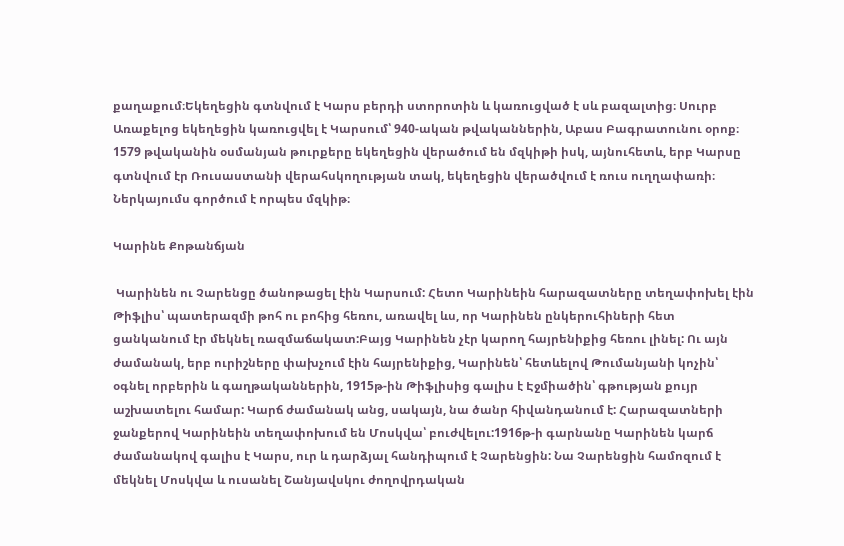քաղաքում։Եկեղեցին գտնվում է Կարս բերդի ստորոտին և կառուցված է սև բազալտից։ Սուրբ Առաքելոց եկեղեցին կառուցվել է Կարսում՝ 940-ական թվականներին, Աբաս Բագրատունու օրոք։ 1579 թվականին օսմանյան թուրքերը եկեղեցին վերածում են մզկիթի իսկ, այնուհետև, երբ Կարսը գտնվում էր Ռուսաստանի վերահսկողության տակ, եկեղեցին վերածվում է ռուս ուղղափառի։ Ներկայումս գործում է որպես մզկիթ։

Կարինե Քոթանճյան

 Կարինեն ու Չարենցը ծանոթացել էին Կարսում: Հետո Կարինեին հարազատները տեղափոխել էին Թիֆլիս՝ պատերազմի թոհ ու բոհից հեռու, առավել ևս, որ Կարինեն ընկերուհիների հետ ցանկանում էր մեկնել ռազմաճակատ:Բայց Կարինեն չէր կարող հայրենիքից հեռու լինել: Ու այն ժամանակ, երբ ուրիշները փախչում էին հայրենիքից, Կարինեն՝ հետևելով Թումանյանի կոչին՝ օգնել որբերին և գաղթականներին, 1915թ-ին Թիֆլիսից գալիս է Էջմիածին՝ գթության քույր աշխատելու համար: Կարճ ժամանակ անց, սակայն, նա ծանր հիվանդանում է: Հարազատների ջանքերով Կարինեին տեղափոխում են Մոսկվա՝ բուժվելու:1916թ-ի գարնանը Կարինեն կարճ ժամանակով գալիս է Կարս, ուր և դարձյալ հանդիպում է Չարենցին: Նա Չարենցին համոզում է մեկնել Մոսկվա և ուսանել Շանյավսկու ժողովրդական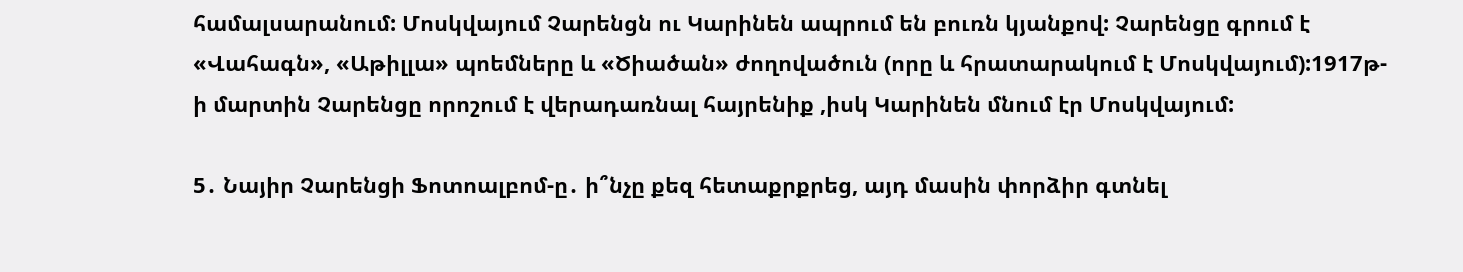համալսարանում: Մոսկվայում Չարենցն ու Կարինեն ապրում են բուռն կյանքով: Չարենցը գրում է «Վահագն», «Աթիլլա» պոեմները և «Ծիածան» ժողովածուն (որը և հրատարակում է Մոսկվայում):1917թ-ի մարտին Չարենցը որոշում է վերադառնալ հայրենիք ,իսկ Կարինեն մնում էր Մոսկվայում:

5․ Նայիր Չարենցի Ֆոտոալբոմ-ը․ ի՞նչը քեզ հետաքրքրեց, այդ մասին փորձիր գտնել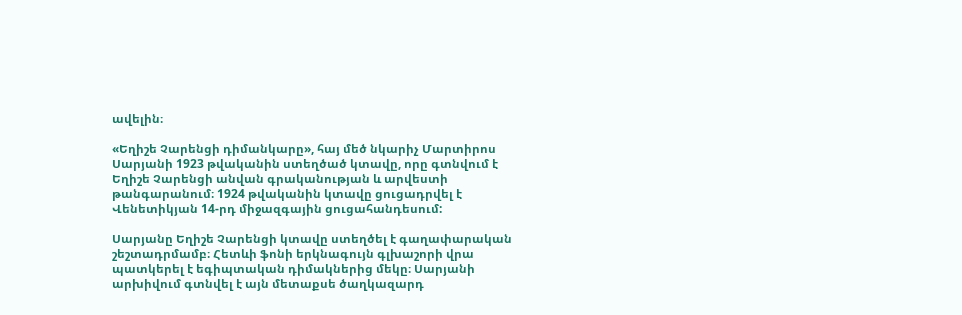ավելին։

«Եղիշե Չարենցի դիմանկարը», հայ մեծ նկարիչ Մարտիրոս Սարյանի 1923 թվականին ստեղծած կտավը, որը գտնվում է Եղիշե Չարենցի անվան գրականության և արվեստի թանգարանում։ 1924 թվականին կտավը ցուցադրվել է Վենետիկյան 14-րդ միջազգային ցուցահանդեսում:

Սարյանը Եղիշե Չարենցի կտավը ստեղծել է գաղափարական շեշտադրմամբ։ Հետևի ֆոնի երկնագույն գլխաշորի վրա պատկերել է եգիպտական դիմակներից մեկը։ Սարյանի արխիվում գտնվել է այն մետաքսե ծաղկազարդ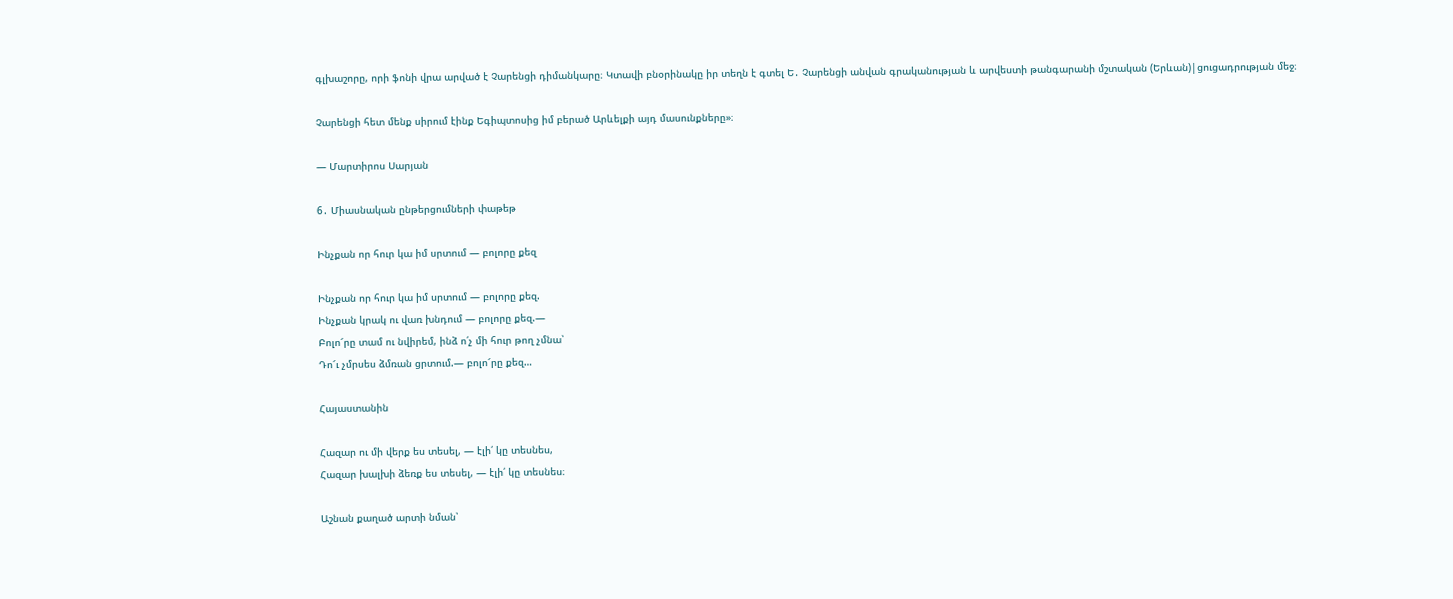գլխաշորը, որի ֆոնի վրա արված է Չարենցի դիմանկարը։ Կտավի բնօրինակը իր տեղն է գտել Ե․ Չարենցի անվան գրականության և արվեստի թանգարանի մշտական (Երևան)|ցուցադրության մեջ։

Չարենցի հետ մենք սիրում էինք Եգիպտոսից իմ բերած Արևելքի այդ մասունքները»։

— Մարտիրոս Սարյան

6․ Միասնական ընթերցումների փաթեթ

Ինչքան որ հուր կա իմ սրտում — բոլորը քեզ

Ինչքան որ հուր կա իմ սրտում — բոլորը քեզ.
Ինչքան կրակ ու վառ խնդում — բոլորը քեզ.—
Բոլո՜րը տամ ու նվիրեմ, ինձ ո՛չ մի հուր թող չմնա՝
Դո՜ւ չմրսես ձմռան ցրտում.— բոլո՜րը քեզ…

Հայաստանին

Հազար ու մի վերք ես տեսել, — էլի՛ կը տեսնես,
Հազար խալխի ձեռք ես տեսել, — էլի՛ կը տեսնես։

Աշնան քաղած արտի նման՝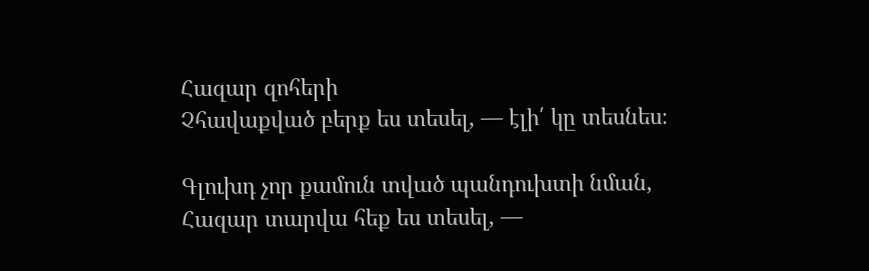Հազար զոհերի
Չհավաքված բերք ես տեսել, — էլի՛ կը տեսնես։

Գլուխդ չոր քամուն տված պանդուխտի նման,
Հազար տարվա հեք ես տեսել, —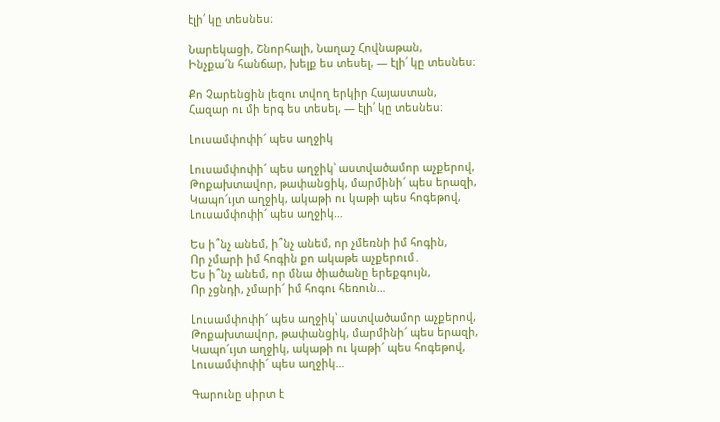էլի՛ կը տեսնես։

Նարեկացի, Շնորհալի, Նաղաշ Հովնաթան,
Ինչքա՜ն հանճար, խելք ես տեսել, — էլի՛ կը տեսնես։

Քո Չարենցին լեզու տվող երկիր Հայաստան,
Հազար ու մի երգ ես տեսել, — էլի՛ կը տեսնես։

Լուսամփոփի՜ պես աղջիկ

Լուսամփոփի՜ պես աղջիկ՝ աստվածամոր աչքերով,
Թոքախտավոր, թափանցիկ, մարմինի՜ պես երազի,
Կապո՜ւյտ աղջիկ, ակաթի ու կաթի պես հոգեթով,
Լուսամփոփի՜ պես աղջիկ…

Ես ի՞նչ անեմ, ի՞նչ անեմ, որ չմեռնի իմ հոգին,
Որ չմարի իմ հոգին քո ակաթե աչքերում․
Ես ի՞նչ անեմ, որ մնա ծիածանը երեքգույն,
Որ չցնդի, չմարի՜ իմ հոգու հեռուն…

Լուսամփոփի՜ պես աղջիկ՝ աստվածամոր աչքերով,
Թոքախտավոր, թափանցիկ, մարմինի՜ պես երազի,
Կապո՜ւյտ աղջիկ, ակաթի ու կաթի՜ պես հոգեթով,
Լուսամփոփի՜ պես աղջիկ…

Գարունը սիրտ է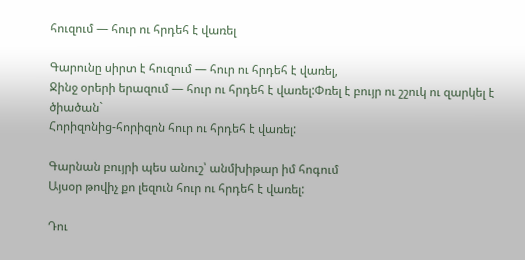հուզում — հուր ու հրդեհ է վառել

Գարունը սիրտ է հուզում — հուր ու հրդեհ է վառել,
Ջինջ օրերի երազում — հուր ու հրդեհ է վառել:Փռել է բույր ու շշուկ ու զարկել է ծիածան`
Հորիզոնից-հորիզոն հուր ու հրդեհ է վառել:

Գարնան բույրի պես անուշ՝ անմխիթար իմ հոգում
Այսօր թովիչ քո լեզուն հուր ու հրդեհ է վառել:

Դու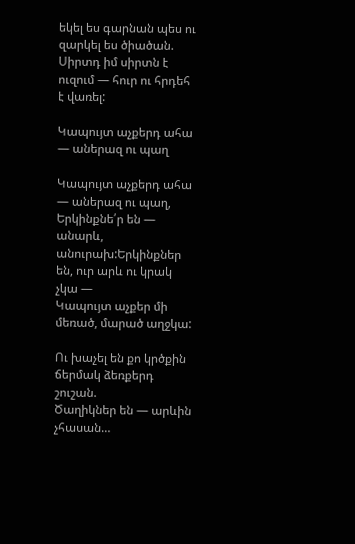եկել ես գարնան պես ու զարկել ես ծիածան.
Սիրտդ իմ սիրտն է ուզում — հուր ու հրդեհ է վառել:

Կապույտ աչքերդ ահա — աներազ ու պաղ

Կապույտ աչքերդ ահա — աներազ ու պաղ,
Երկինքնե՛ր են — անարև, անուրախ:Երկինքներ են, ուր արև ու կրակ չկա —
Կապույտ աչքեր մի մեռած, մարած աղջկա:

Ու խաչել են քո կրծքին ճերմակ ձեռքերդ շուշան.
Ծաղիկներ են — արևին չհասան…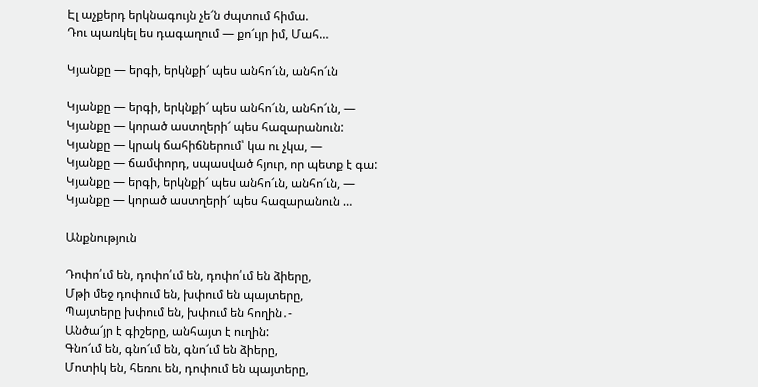Էլ աչքերդ երկնագույն չե՜ն ժպտում հիմա.
Դու պառկել ես դագաղում — քո՜ւյր իմ, Մահ…

Կյանքը — երգի, երկնքի՜ պես անհո՜ւն, անհո՜ւն

Կյանքը — երգի, երկնքի՜ պես անհո՜ւն, անհո՜ւն, —
Կյանքը — կորած աստղերի՜ պես հազարանուն:
Կյանքը — կրակ ճահիճներում՝ կա ու չկա, —
Կյանքը — ճամփորդ, սպասված հյուր, որ պետք է գա:
Կյանքը — երգի, երկնքի՜ պես անհո՜ւն, անհո՜ւն, —
Կյանքը — կորած աստղերի՜ պես հազարանուն …

Անքնություն

Դոփո՛ւմ են, դոփո՛ւմ են, դոփո՛ւմ են ձիերը,
Մթի մեջ դոփում են, խփում են պայտերը,
Պայտերը խփում են, խփում են հողին․-
Անծա՜յր է գիշերը, անհայտ է ուղին:
Գնո՜ւմ են, գնո՜ւմ են, գնո՜ւմ են ձիերը,
Մոտիկ են, հեռու են, դոփում են պայտերը,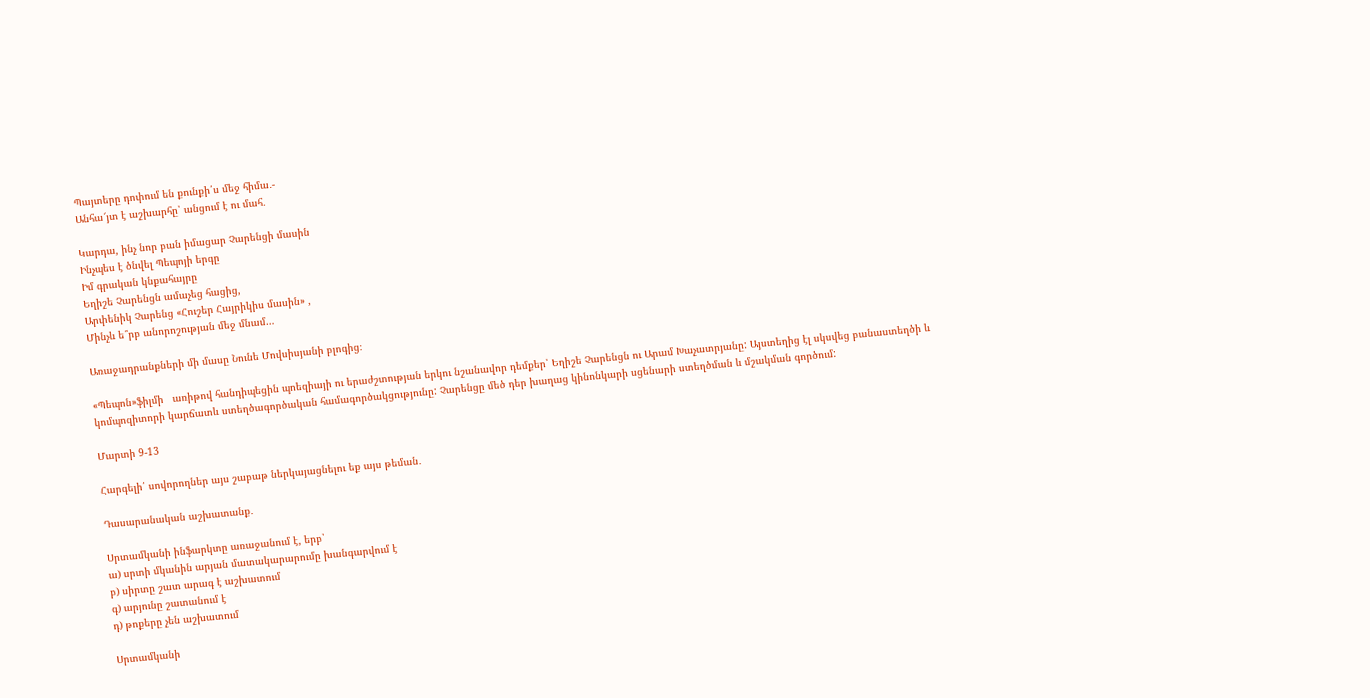Պայտերը դոփում են քունքի՛ս մեջ հիմա․-
Անհա՜յտ է աշխարհը՝ անցում է ու մահ․

Կարդա, ինչ նոր բան իմացար Չարենցի մասին
Ինչպես է ծնվել Պեպոյի երգը
Իմ գրական կնքահայրը
Եղիշե Չարենցն ամաչեց հացից,
Արփենիկ Չարենց «Հուշեր Հայրիկիս մասին» ,
Մինչև ե՞րբ անորոշության մեջ մնամ…

Առաջադրանքների մի մասը Նունե Մովսիսյանի բլոգից։

«Պեպոն»ֆիլմի   առիթով հանդիպեցին պոեզիայի ու երաժշտության երկու նշանավոր դեմքեր՝ Եղիշե Չարենցն ու Արամ Խաչատրյանը: Այստեղից էլ սկսվեց բանաստեղծի և կոմպոզիտորի կարճատև ստեղծագործական համագործակցությունը: Չարենցը մեծ դեր խաղաց կինոնկարի սցենարի ստեղծման և մշակման գործում:

Մարտի 9-13

Հարգելի՛ սովորողներ այս շաբաթ ներկայացնելու եք այս թեման․

Դասարանական աշխատանք․

Սրտամկանի ինֆարկտը առաջանում է, երբ՝
ա) սրտի մկանին արյան մատակարարումը խանգարվում է
բ) սիրտը շատ արագ է աշխատում
գ) արյունը շատանում է
դ) թոքերը չեն աշխատում

Սրտամկանի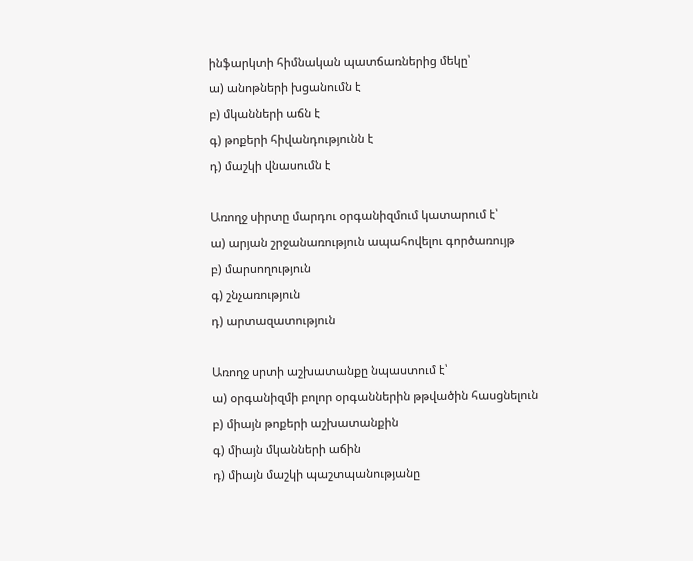ինֆարկտի հիմնական պատճառներից մեկը՝
ա) անոթների խցանումն է
բ) մկանների աճն է
գ) թոքերի հիվանդությունն է
դ) մաշկի վնասումն է

Առողջ սիրտը մարդու օրգանիզմում կատարում է՝
ա) արյան շրջանառություն ապահովելու գործառույթ
բ) մարսողություն
գ) շնչառություն
դ) արտազատություն

Առողջ սրտի աշխատանքը նպաստում է՝
ա) օրգանիզմի բոլոր օրգաններին թթվածին հասցնելուն
բ) միայն թոքերի աշխատանքին
գ) միայն մկանների աճին
դ) միայն մաշկի պաշտպանությանը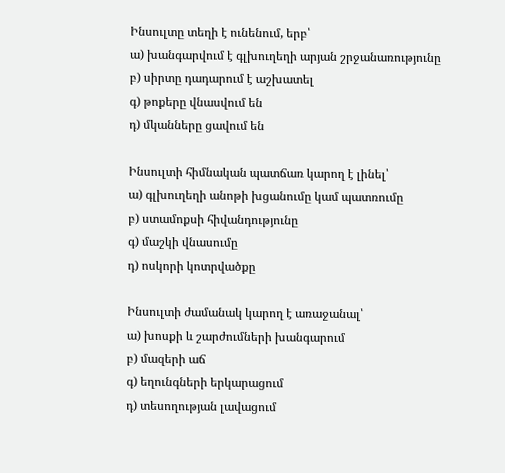Ինսուլտը տեղի է ունենում, երբ՝
ա) խանգարվում է գլխուղեղի արյան շրջանառությունը
բ) սիրտը դադարում է աշխատել
գ) թոքերը վնասվում են
դ) մկանները ցավում են

Ինսուլտի հիմնական պատճառ կարող է լինել՝
ա) գլխուղեղի անոթի խցանումը կամ պատռումը
բ) ստամոքսի հիվանդությունը
գ) մաշկի վնասումը
դ) ոսկորի կոտրվածքը

Ինսուլտի ժամանակ կարող է առաջանալ՝
ա) խոսքի և շարժումների խանգարում
բ) մազերի աճ
գ) եղունգների երկարացում
դ) տեսողության լավացում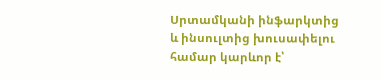Սրտամկանի ինֆարկտից և ինսուլտից խուսափելու համար կարևոր է՝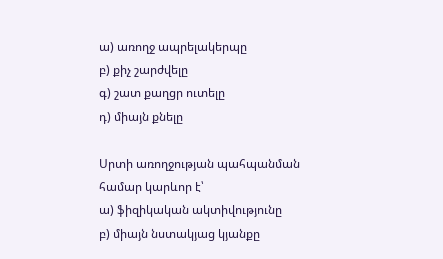ա) առողջ ապրելակերպը
բ) քիչ շարժվելը
գ) շատ քաղցր ուտելը
դ) միայն քնելը

Սրտի առողջության պահպանման համար կարևոր է՝
ա) ֆիզիկական ակտիվությունը
բ) միայն նստակյաց կյանքը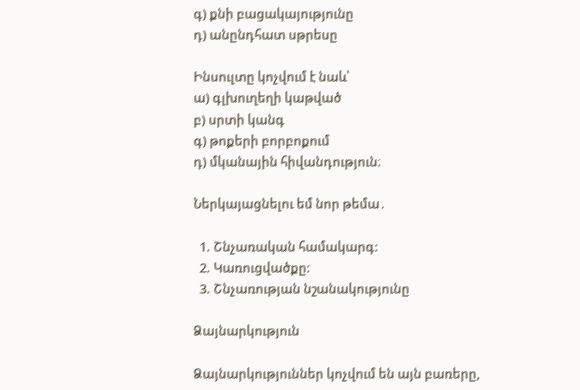գ) քնի բացակայությունը
դ) անընդհատ սթրեսը

Ինսուլտը կոչվում է նաև՝
ա) գլխուղեղի կաթված
բ) սրտի կանգ
գ) թոքերի բորբոքում
դ) մկանային հիվանդություն։

Ներկայացնելու եմ նոր թեմա․

  1. Շնչառական համակարգ:
  2. Կառուցվածքը:
  3. Շնչառության նշանակությունը

Ձայնարկություն

Ձայնարկություններ կոչվում են այն բառերը,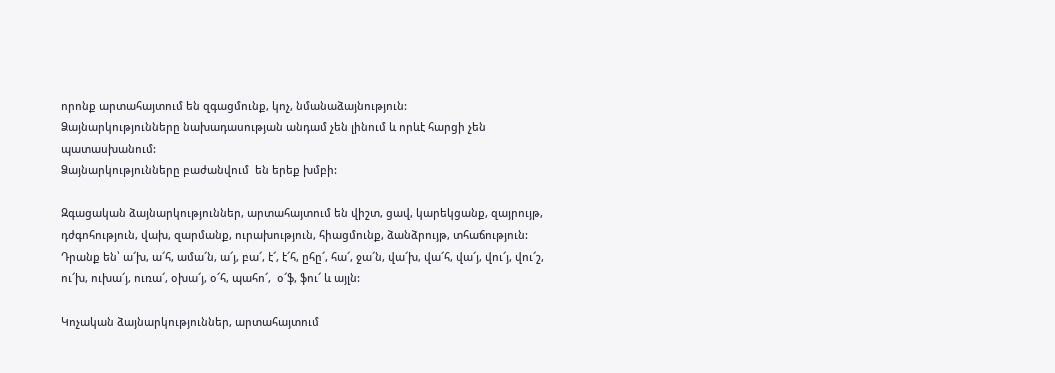որոնք արտահայտում են զգացմունք, կոչ, նմանաձայնություն:
Ձայնարկությունները նախադասության անդամ չեն լինում և որևէ հարցի չեն պատասխանում:
Ձայնարկությունները բաժանվում  են երեք խմբի:

Զգացական ձայնարկություններ, արտահայտում են վիշտ, ցավ, կարեկցանք, զայրույթ, դժգոհություն, վախ, զարմանք, ուրախություն, հիացմունք, ձանձրույթ, տհաճություն: Դրանք են՝ ա՜խ, ա՜հ, ամա՜ն, ա՜յ, բա՜, է՜, է՜հ, ըհը՜, հա՜, ջա՜ն, վա՜խ, վա՜հ, վա՜յ, վու՜յ, վու՜շ, ու՜խ, ուխա՜յ, ուռա՜, օխա՜յ, օ՜հ, պահո՜,  օ՜ֆ, ֆու՜ և այլն:

Կոչական ձայնարկություններ, արտահայտում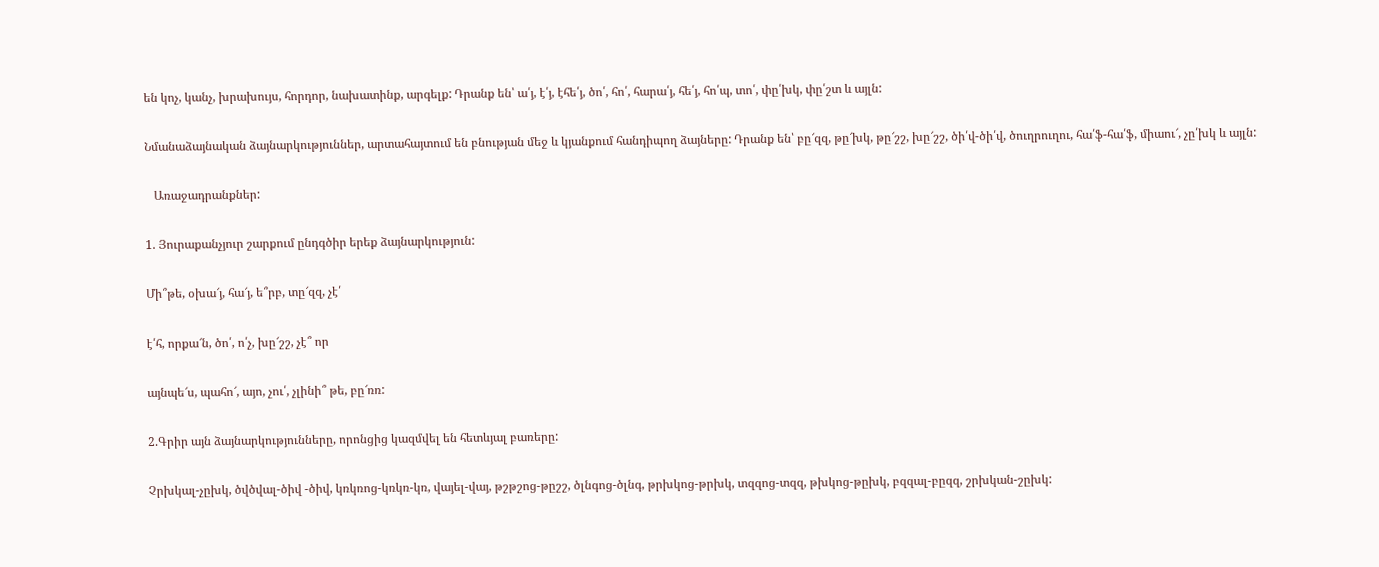են կոչ, կանչ, խրախույս, հորդոր, նախատինք, արգելք: Դրանք են՝ ա՛յ, է՛յ, էհե՛յ, ծո՛, հո՛, հարա՛յ, հե՛յ, հո՛պ, տո՛, փը՛խկ, փը՛շտ և այլն:

Նմանաձայնական ձայնարկություններ, արտահայտում են բնության մեջ և կյանքում հանդիպող ձայները: Դրանք են՝ բը՜զզ, թը՜խկ, թը՜շշ, խը՜շշ, ծի՛վ-ծի՛վ, ծուղրուղու, հա՛ֆ-հա՛ֆ, միաու՜, չը՛խկ և այլն:

   Առաջադրանքներ:

1. Յուրաքանչյուր շարքում ընդգծիր երեք ձայնարկություն:

Մի՞թե, օխա՜յ, հա՜յ, ե՞րբ, տը՜զզ, չէ՛

է՛հ, որքա՜ն, ծո՛, ո՛չ, խը՜շշ, չէ՞ որ

այնպե՜ս, պահո՜, այո, չու՛, չլինի՞ թե, բը՜ռռ:

2.Գրիր այն ձայնարկությունները, որոնցից կազմվել են հետևյալ բառերը:

Չրխկալ-չըխկ, ծվծվալ-ծիվ -ծիվ, կռկռոց-կռկռ-կռ, վայել-վայ, թշթշոց-թըշշ, ծլնգոց-ծլնգ, թրխկոց-թրխկ, տզզոց-տզզ, թխկոց-թըխկ, բզզալ-բըզզ, շրխկան-շըխկ: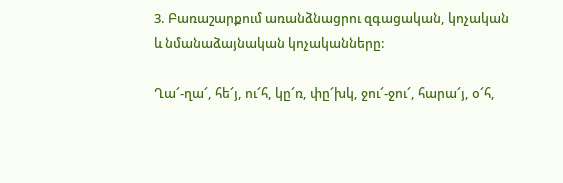3. Բառաշարքում առանձնացրու զգացական, կոչական և նմանաձայնական կոչականները:

Ղա՜-ղա՜, հե՜յ, ու՜հ, կը՜ռ, փը՜խկ, ջու՜-ջու՜, հարա՜յ, օ՜հ,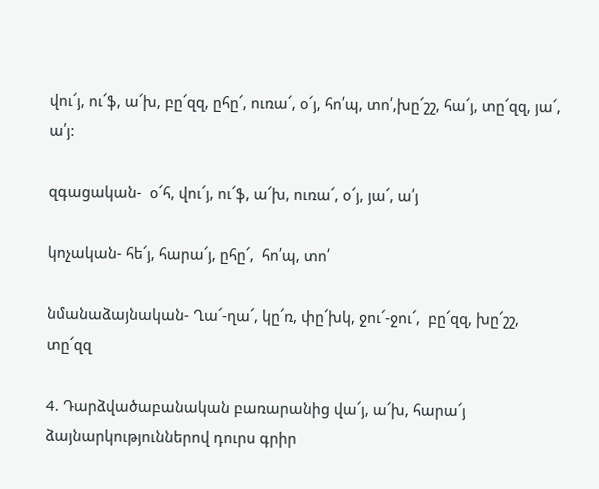վու՜յ, ու՜ֆ, ա՜խ, բը՜զզ, ըհը՜, ուռա՜, օ՜յ, հո՛պ, տո՛,խը՜շշ, հա՜յ, տը՜զզ, յա՜, ա՛յ:

զգացական-  օ՜հ, վու՜յ, ու՜ֆ, ա՜խ, ուռա՜, օ՜յ, յա՜, ա՛յ

կոչական- հե՜յ, հարա՜յ, ըհը՜,  հո՛պ, տո՛

նմանաձայնական- Ղա՜-ղա՜, կը՜ռ, փը՜խկ, ջու՜-ջու՜,  բը՜զզ, խը՜շշ, տը՜զզ

4. Դարձվածաբանական բառարանից վա՜յ, ա՜խ, հարա՜յ ձայնարկություններով դուրս գրիր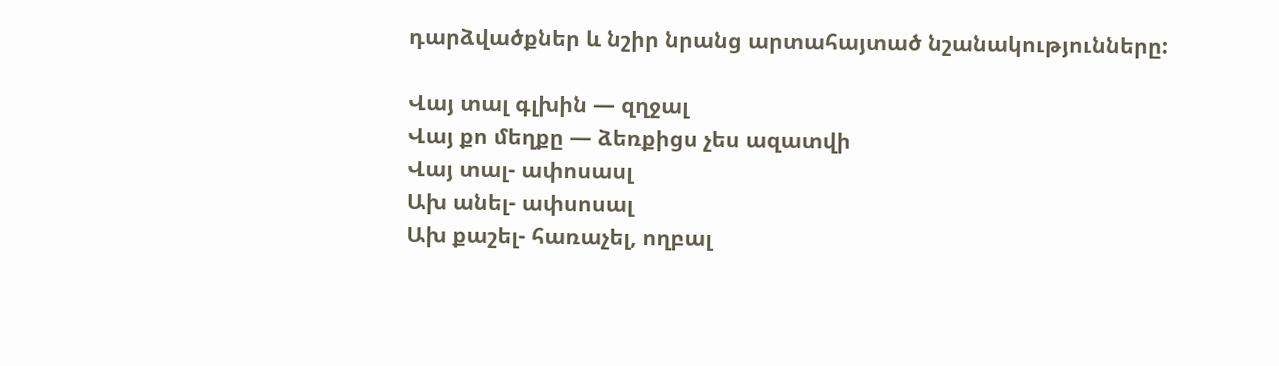դարձվածքներ և նշիր նրանց արտահայտած նշանակությունները:

Վայ տալ գլխին — զղջալ
Վայ քո մեղքը — ձեռքիցս չես ազատվի
Վայ տալ- ափոսասլ
Ախ անել- ափսոսալ
Ախ քաշել- հառաչել, ողբալ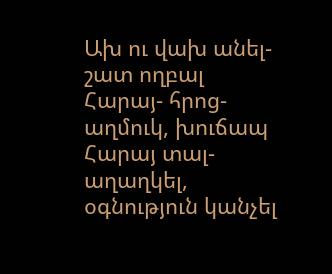Ախ ու վախ անել- շատ ողբալ
Հարայ- հրոց- աղմուկ, խուճապ
Հարայ տալ- աղաղկել, օգնություն կանչել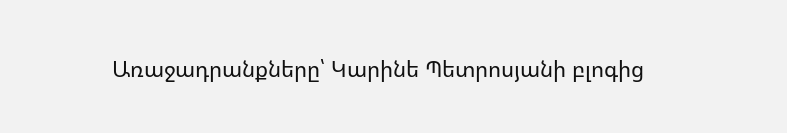Առաջադրանքները՝ Կարինե Պետրոսյանի բլոգից